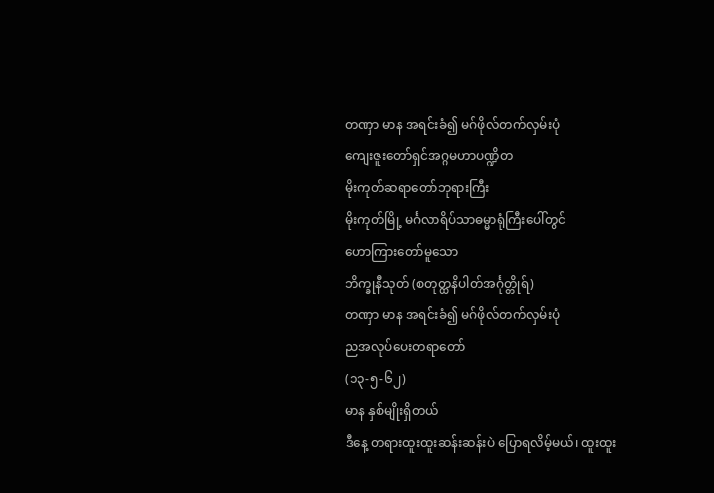တဏှာ မာန အရင်းခံ၍ မဂ်ဖိုလ်တက်လှမ်းပုံ
ကျေးဇူးတော်ရှင်အဂ္ဂမဟာပဏ္ဍိတ
မိုးကုတ်ဆရာတော်ဘုရားကြီး
မိုးကုတ်မြို့ မင်္ဂလာရိပ်သာဓမ္မာရုံကြီးပေါ်တွင်
ဟောကြားတော်မူသော
ဘိက္ခုနီသုတ် (စတုတ္ထနိပါတ်အင်္ဂုတ္တိုရ်)
တဏှာ မာန အရင်းခံ၍ မဂ်ဖိုလ်တက်လှမ်းပုံ
ညအလုပ်ပေးတရာတော်
(၁၃-၅-၆၂)
မာန နှစ်မျိုးရှိတယ်
ဒီနေ့ တရားထူးထူးဆန်းဆန်းပဲ ပြောရလိမ့်မယ်၊ ထူးထူး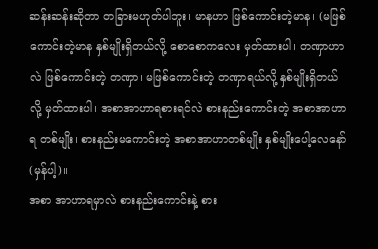ဆန်းဆန်းဆိုတာ တခြားမဟုတ်ပါဘူး၊ မာနဟာ ဖြစ်ကောင်းတဲ့မာန၊ (မဖြစ်ကောင်းတဲ့မာန နှစ်မျိုးရှိတယ်လို့ စောစောကလေး မှတ်ထားပါ၊ တဏှာဟာလဲ ဖြစ်ကောင်းတဲ့ တဏှာ၊ မဖြစ်ကောင်းတဲ့ တဏှာရယ်လို့ နှစ်မျိုးရှိတယ်လို့ မှတ်ထားပါ၊ အစာအာဟာရစားရင်လဲ စားနည်းကောင်းတဲ့ အစာအာဟာရ တစ်မျိုး၊ စားနည်းမကောင်းတဲ့ အစာအာဟာတစ်မျိုး နှစ်မျိုးပေါ့လေနော် (မှန်ပါ့)။
အစာ အာဟာရမှာလဲ စားနည်းကောင်းနဲ့ စား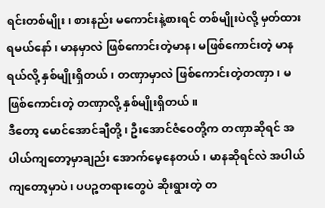ရင်းတစ်မျိုး၊ စားနည်း မကောင်းနဲ့စားရင် တစ်မျိုးပဲလို့ မှတ်ထားရမယ်နော်၊ မာနမှာလဲ ဖြစ်ကောင်းတဲ့မာန၊ မဖြစ်ကောင်းတဲ့ မာနရယ်လို့ နှစ်မျိုးရှိတယ်၊ တဏှာမှာလဲ ဖြစ်ကောင်းတဲ့တဏှာ၊ မဖြစ်ကောင်းတဲ့ တဏှာလို့ နှစ်မျိုးရှိတယ်။
ဒီတော့ မောင်အောင်ချီတို့၊ ဦးအောင်ဇံဝေတို့က တဏှာဆိုရင် အပါယ်ကျတော့မှာချည်း အောက်မေ့နေတယ်၊ မာနဆိုရင်လဲ အပါယ်ကျတော့မှာပဲ၊ ပပဉ္စတရားတွေပဲ ဆိုးရွားတဲ့ တ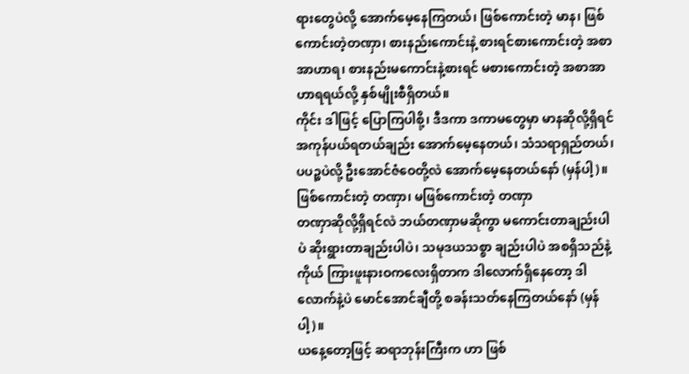ရားတွေပဲလို့ အောက်မေ့နေကြတယ်၊ ဖြစ်ကောင်းတဲ့ မာန၊ ဖြစ်ကောင်းတဲ့တဏှာ၊ စားနည်းကောင်းနဲ့ စားရင်စားကောင်းတဲ့ အစာအာဟာရ၊ စားနည်းမကောင်းနဲ့စားရင် မစားကောင်းတဲ့ အစာအာဟာရရယ်လို့ နှစ်မျိုးစီရှိတယ်။
ကိုင်း ဒါဖြင့် ပြောကြပါစို့၊ ဒီဒကာ ဒကာမတွေမှာ မာနဆိုလို့ရှိရင် အကုန်ပယ်ရတယ်ချည်း အောက်မေ့နေတယ်၊ သံသရာရှည်တယ်၊ ပပဉ္စပဲလို့ ဦးအောင်ဇံဝေတို့လဲ အောက်မေ့နေတယ်နော် (မှန်ပါ့)။
ဖြစ်ကောင်းတဲ့ တဏှာ၊ မဖြစ်ကောင်းတဲ့ တဏှာ
တဏှာဆိုလို့ရှိရင်လဲ ဘယ်တဏှာမဆိုကွာ မကောင်းတာချည်းပါပဲ ဆိုးရွားတာချည်းပါပဲ၊ သမုဒယသစ္စာ ချည်းပါပဲ အစရှိသည်နဲ့ ကိုယ် ကြားဖူးနားဝကလေးရှိတာက ဒါလောက်ရှိနေတော့ ဒါလောက်နဲ့ပဲ မောင်အောင်ချီတို့ စခန်းသတ်နေကြတယ်နော် (မှန်ပါ့)။
ယနေ့တော့ဖြင့် ဆရာဘုန်းကြီးက ဟာ ဖြစ်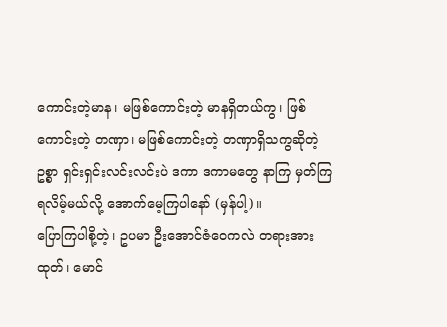ကောင်းတဲ့မာန၊ မဖြစ်ကောင်းတဲ့ မာနရှိတယ်ကွ၊ ဖြစ်ကောင်းတဲ့ တဏှာ၊ မဖြစ်ကောင်းတဲ့ တဏှာရှိသကွဆိုတဲ့ဥစ္စာ ရှင်းရှင်းလင်းလင်းပဲ ဒကာ ဒကာမတွေ နာကြ မှတ်ကြရလိမ့်မယ်လို့ အောက်မေ့ကြပါနော် (မှန်ပါ့)။
ပြောကြပါစို့တဲ့၊ ဥပမာ ဦးအောင်ဇံဝေကလဲ တရားအားထုတ်၊ မောင်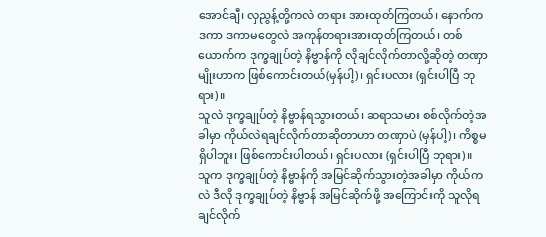အောင်ချီ၊ လှညွန့်တို့ကလဲ တရား အားထုတ်ကြတယ်၊ နောက်က ဒကာ ဒကာမတွေလဲ အကုန်တရားအားထုတ်ကြတယ်၊ တစ်ယောက်က ဒုက္ခချုပ်တဲ့ နိဗ္ဗာန်ကို လိုချင်လိုက်တာလို့ဆိုတဲ့ တဏှာမျိုးဟာက ဖြစ်ကောင်းတယ်(မှန်ပါ့)၊ ရှင်းပလား (ရှင်းပါပြီ ဘုရား)။
သူလဲ ဒုက္ခချုပ်တဲ့ နိဗ္ဗာန်ရသွားတယ်၊ ဆရာသမား စစ်လိုက်တဲ့အခါမှာ ကိုယ်လဲရချင်လိုက်တာဆိုတာဟာ တဏှာပဲ (မှန်ပါ့)၊ ကိစ္စမရှိပါဘူး၊ ဖြစ်ကောင်းပါတယ်၊ ရှင်းပလား (ရှင်းပါပြီ ဘုရား)။
သူက ဒုက္ခချုပ်တဲ့ နိဗ္ဗာန်ကို အမြင်ဆိုက်သွားတဲ့အခါမှာ ကိုယ်ကလဲ ဒီလို ဒုက္ခချုပ်တဲ့ နိဗ္ဗာန် အမြင်ဆိုက်ဖို့ အကြောင်းကို သူလိုရချင်လိုက်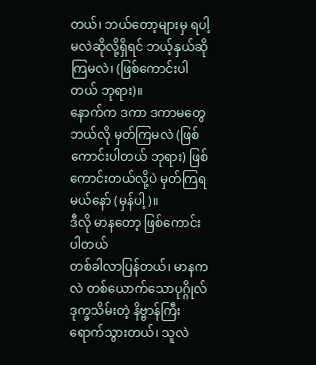တယ်၊ ဘယ်တော့များမှ ရပါ့မလဲဆိုလို့ရှိရင် ဘယ့်နှယ်ဆိုကြမလဲ၊ (ဖြစ်ကောင်းပါတယ် ဘုရား)။
နောက်က ဒကာ ဒကာမတွေ ဘယ်လို မှတ်ကြမလဲ (ဖြစ်ကောင်းပါတယ် ဘုရား) ဖြစ်ကောင်းတယ်လို့ပဲ မှတ်ကြရမယ်နော် (မှန်ပါ့)။
ဒီလို မာနတော့ ဖြစ်ကောင်းပါတယ်
တစ်ခါလာပြန်တယ်၊ မာနကလဲ တစ်ယောက်သောပုဂ္ဂိုလ် ဒုက္ခသိမ်းတဲ့ နိဗ္ဗာန်ကြီး ရောက်သွားတယ်၊ သူလဲ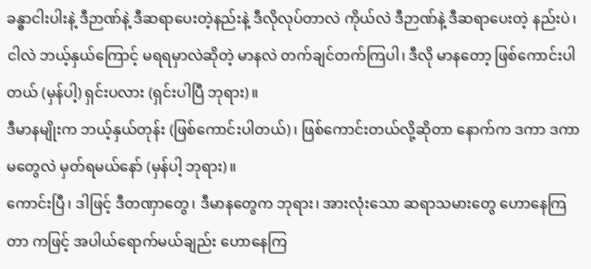ခန္ဓာငါးပါးနဲ့ ဒီဉာဏ်နဲ့ ဒီဆရာပေးတဲ့နည်းနဲ့ ဒီလိုလုပ်တာလဲ ကိုယ်လဲ ဒီဉာဏ်နဲ့ ဒီဆရာပေးတဲ့ နည်းပဲ၊ ငါလဲ ဘယ့်နှယ်ကြောင့် မရရမှာလဲဆိုတဲ့ မာနလဲ တက်ချင်တက်ကြပါ၊ ဒီလို မာနတော့ ဖြစ်ကောင်းပါတယ် (မှန်ပါ့) ရှင်းပလား (ရှင်းပါပြီ ဘုရား)။
ဒီမာနမျိုးက ဘယ့်နှယ်တုန်း (ဖြစ်ကောင်းပါတယ်)၊ ဖြစ်ကောင်းတယ်လို့ဆိုတာ နောက်က ဒကာ ဒကာမတွေလဲ မှတ်ရမယ်နော် (မှန်ပါ့ ဘုရား)။
ကောင်းပြီ၊ ဒါဖြင့် ဒီတဏှာတွေ၊ ဒီမာနတွေက ဘုရား၊ အားလုံးသော ဆရာသမားတွေ ဟောနေကြတာ ကဖြင့် အပါယ်ရောက်မယ်ချည်း ဟောနေကြ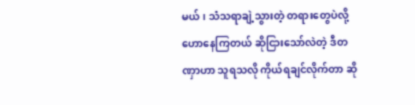မယ်၊ သံသရာချဲ့သွားတဲ့ တရားတွေပဲလို့ ဟောနေကြတယ် ဆိုငြားသော်လဲတဲ့ ဒီတဏှာဟာ သူရသလို ကိုယ်ရချင်လိုက်တာ ဆို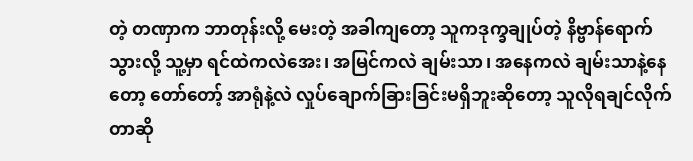တဲ့ တဏှာက ဘာတုန်းလို့ မေးတဲ့ အခါကျတော့ သူကဒုက္ခချုပ်တဲ့ နိဗ္ဗာန်ရောက်သွားလို့ သူ့မှာ ရင်ထဲကလဲအေး၊ အမြင်ကလဲ ချမ်းသာ၊ အနေကလဲ ချမ်းသာနဲ့နေတော့ တော်တော့် အာရုံနဲ့လဲ လှုပ်ချောက်ခြားခြင်းမရှိဘူးဆိုတော့ သူလိုရချင်လိုက်တာဆို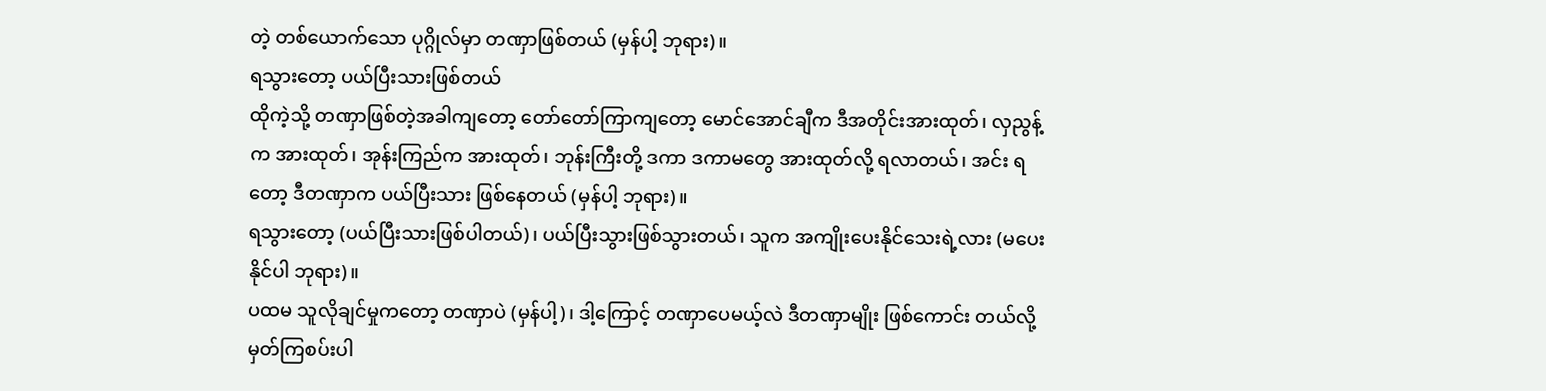တဲ့ တစ်ယောက်သော ပုဂ္ဂိုလ်မှာ တဏှာဖြစ်တယ် (မှန်ပါ့ ဘုရား)။
ရသွားတော့ ပယ်ပြီးသားဖြစ်တယ်
ထိုကဲ့သို့ တဏှာဖြစ်တဲ့အခါကျတော့ တော်တော်ကြာကျတော့ မောင်အောင်ချီက ဒီအတိုင်းအားထုတ်၊ လှညွန့်က အားထုတ်၊ အုန်းကြည်က အားထုတ်၊ ဘုန်းကြီးတို့ ဒကာ ဒကာမတွေ အားထုတ်လို့ ရလာတယ်၊ အင်း ရတော့ ဒီတဏှာက ပယ်ပြီးသား ဖြစ်နေတယ် (မှန်ပါ့ ဘုရား)။
ရသွားတော့ (ပယ်ပြီးသားဖြစ်ပါတယ်)၊ ပယ်ပြီးသွားဖြစ်သွားတယ်၊ သူက အကျိုးပေးနိုင်သေးရဲ့လား (မပေးနိုင်ပါ ဘုရား)။
ပထမ သူလိုချင်မှုကတော့ တဏှာပဲ (မှန်ပါ့)၊ ဒါ့ကြောင့် တဏှာပေမယ့်လဲ ဒီတဏှာမျိုး ဖြစ်ကောင်း တယ်လို့ မှတ်ကြစပ်းပါ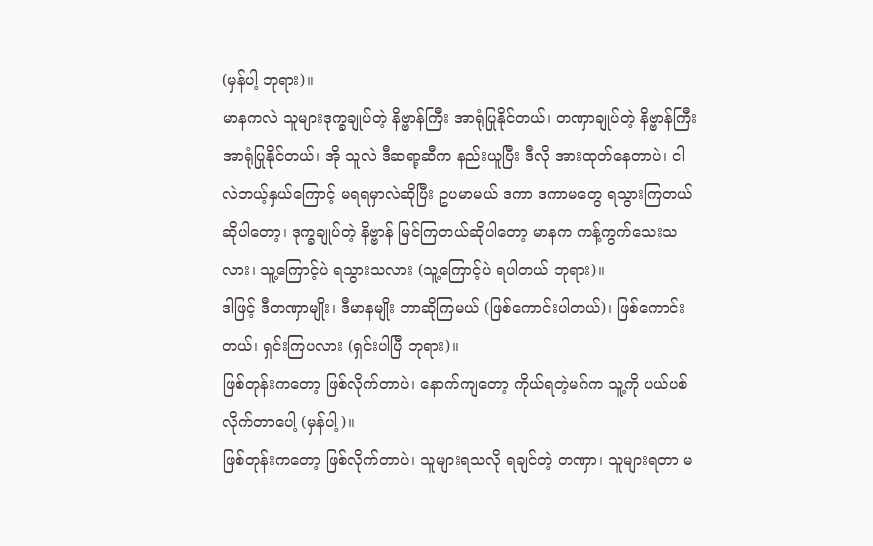(မှန်ပါ့ ဘုရား)။
မာနကလဲ သူများဒုက္ခချုပ်တဲ့ နိဗ္ဗာန်ကြီး အာရုံပြုနိုင်တယ်၊ တဏှာချုပ်တဲ့ နိဗ္ဗာန်ကြီး အာရုံပြုနိုင်တယ်၊ အို သူလဲ ဒီဆရာ့ဆီက နည်းယူပြီး ဒီလို အားထုတ်နေတာပဲ၊ ငါလဲဘယ့်နှယ်ကြောင့် မရရမှာလဲဆိုပြီး ဥပမာမယ် ဒကာ ဒကာမတွေ ရသွားကြတယ်ဆိုပါတော့၊ ဒုက္ခချုပ်တဲ့ နိဗ္ဗာန် မြင်ကြတယ်ဆိုပါတော့ မာနက ကန့်ကွက်သေးသလား၊ သူ့ကြောင့်ပဲ ရသွားသလား (သူ့ကြောင့်ပဲ ရပါတယ် ဘုရား)။
ဒါဖြင့် ဒီတဏှာမျိုး၊ ဒီမာနမျိုး ဘာဆိုကြမယ် (ဖြစ်ကောင်းပါတယ်)၊ ဖြစ်ကောင်းတယ်၊ ရှင်းကြပလား (ရှင်းပါပြီ ဘုရား)။
ဖြစ်တုန်းကတော့ ဖြစ်လိုက်တာပဲ၊ နောက်ကျတော့ ကိုယ်ရတဲ့မဂ်က သူ့ကို ပယ်ပစ်လိုက်တာပေါ့ (မှန်ပါ့)။
ဖြစ်တုန်းကတော့ ဖြစ်လိုက်တာပဲ၊ သူများရသလို ရချင်တဲ့ တဏှာ၊ သူများရတာ မ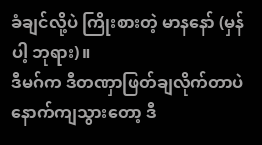ခံချင်လို့ပဲ ကြိုးစားတဲ့ မာနနော် (မှန်ပါ့ ဘုရား)။
ဒီမဂ်က ဒီတဏှာဖြတ်ချလိုက်တာပဲ
နောက်ကျသွားတော့ ဒီ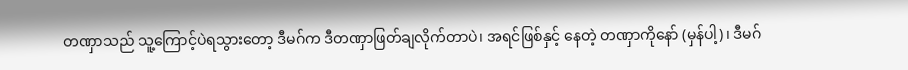တဏှာသည် သူ့ကြောင့်ပဲရသွားတော့ ဒီမဂ်က ဒီတဏှာဖြတ်ချလိုက်တာပဲ၊ အရင်ဖြစ်နှင့် နေတဲ့ တဏှာကိုနော် (မှန်ပါ့)၊ ဒီမဂ်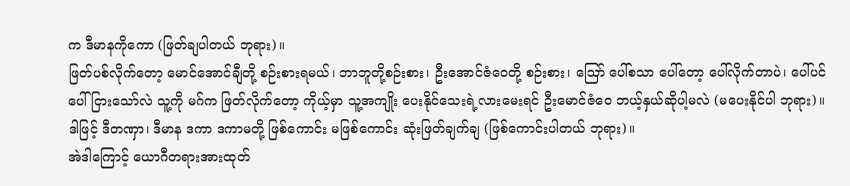က ဒီမာနကိုကော (ဖြတ်ချပါတယ် ဘုရား)။
ဖြတ်ပစ်လိုက်တော့ မောင်အောင်ချီတို့ စဉ်းစားရမယ်၊ ဘာဘူတို့စဉ်းစား၊ ဦးအောင်ဇံဝေတို့ စဉ်းစား၊ ဪ ပေါ်စသာ ပေါ်တော့ ပေါ်လိုက်တာပဲ၊ ပေါ်ပင်ပေါ်ငြားသော်လဲ သူ့ကို မဂ်က ဖြတ်လိုက်တော့ ကိုယ့်မှာ သူ့အကျိုး ပေးနိုင်သေးရဲ့လားမေးရင် ဦးမောင်ဇံဝေ ဘယ့်နှယ်ဆိုပါ့မလဲ (မပေးနိုင်ပါ ဘုရား)။
ဒါဖြင့် ဒီတဏှာ၊ ဒီမာန ဒကာ ဒကာမတို့ ဖြစ်ကောင်း မဖြစ်ကောင်း ဆုံးဖြတ်ချက်ချ (ဖြစ်ကောင်းပါတယ် ဘုရား)။
အဲဒါကြောင့် ယောဂီတရားအားထုတ်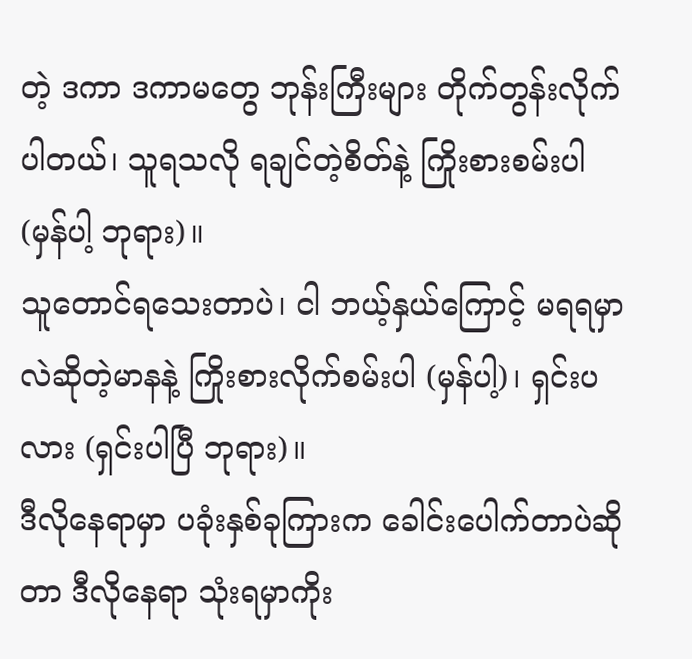တဲ့ ဒကာ ဒကာမတွေ ဘုန်းကြီးများ တိုက်တွန်းလိုက်ပါတယ်၊ သူရသလို ရချင်တဲ့စိတ်နဲ့ ကြိုးစားစမ်းပါ (မှန်ပါ့ ဘုရား)။
သူတောင်ရသေးတာပဲ၊ ငါ ဘယ့်နှယ်ကြောင့် မရရမှာလဲဆိုတဲ့မာနနဲ့ ကြိုးစားလိုက်စမ်းပါ (မှန်ပါ့)၊ ရှင်းပလား (ရှင်းပါပြီ ဘုရား)။
ဒီလိုနေရာမှာ ပခုံးနှစ်ခုကြားက ခေါင်းပေါက်တာပဲဆိုတာ ဒီလိုနေရာ သုံးရမှာကိုး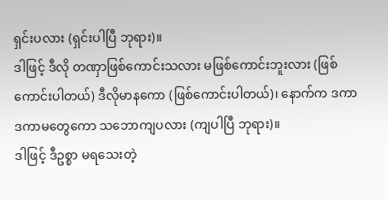ရှင်းပလား (ရှင်းပါပြီ ဘုရား)။
ဒါဖြင့် ဒီလို တဏှာဖြစ်ကောင်းသလား မဖြစ်ကောင်းဘူးလား (ဖြစ်ကောင်းပါတယ်) ဒီလိုမာနကော (ဖြစ်ကောင်းပါတယ်)၊ နောက်က ဒကာ ဒကာမတွေကော သဘောကျပလား (ကျပါပြီ ဘုရား)။
ဒါဖြင့် ဒီဥစ္စာ မရသေးတဲ့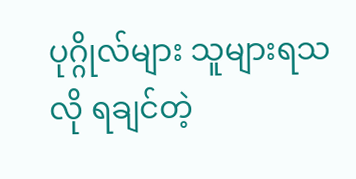ပုဂ္ဂိုလ်များ သူများရသလို ရချင်တဲ့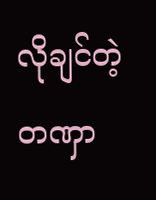လိုချင်တဲ့ တဏှာ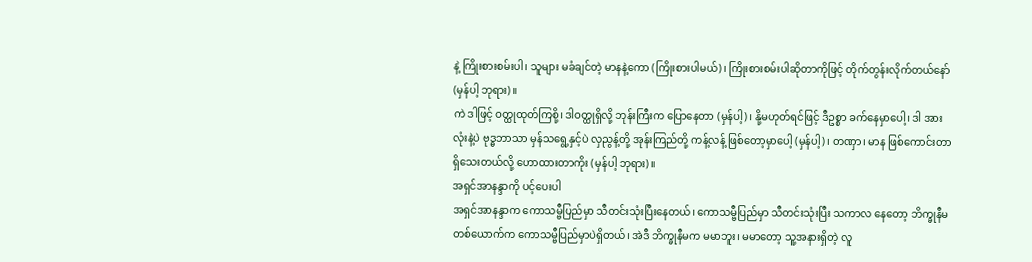နဲ့ ကြိုးစားစမ်းပါ၊ သူများ မခံချင်တဲ့ မာနနဲ့ကော (ကြိုးစားပါမယ်)၊ ကြိုးစားစမ်းပါဆိုတာကိုဖြင့် တိုက်တွန်းလိုက်တယ်နော် (မှန်ပါ့ ဘုရား)။
ကဲ ဒါဖြင့် ဝတ္ထုထုတ်ကြစို့၊ ဒါဝတ္ထုရှိလို့ ဘုန်းကြီးက ပြောနေတာ (မှန်ပါ့)၊ နို့မဟုတ်ရင်ဖြင့် ဒီဥစ္စာ ခက်နေမှာပေါ့၊ ဒါ အားလုံးနဲ့ပဲ ဗုဒ္ဓဘာသာ မှန်သရွေ့နှင့်ပဲ လှညွန့်တို့ အုန်းကြည်တို့ ကန့်လန့် ဖြစ်တော့မှာပေါ့ (မှန်ပါ့)၊ တဏှာ၊ မာန ဖြစ်ကောင်းတာ ရှိသေးတယ်လို့ ဟောထားတာကိုး (မှန်ပါ့ ဘုရား)။
အရှင်အာနန္ဒာကို ပင့်ပေးပါ
အရှင်အာနန္ဒာက ကောသမ္ဗီပြည်မှာ သီတင်းသုံးပြီးနေတယ်၊ ကောသမ္ဗီပြည်မှာ သီတင်းသုံးပြီး သကာလ နေတော့ ဘိက္ခုနီမ တစ်ယောက်က ကောသမ္ဗီပြည်မှာပဲရှိတယ်၊ အဲဒီ ဘိက္ခုနီမက မမာဘူး၊ မမာတော့ သူ့အနားရှိတဲ့ လူ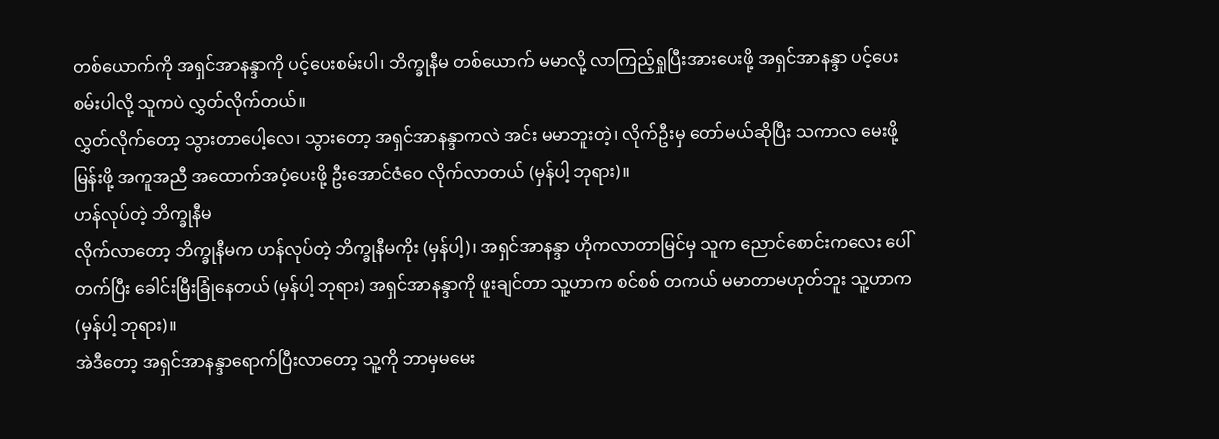တစ်ယောက်ကို အရှင်အာနန္ဒာကို ပင့်ပေးစမ်းပါ၊ ဘိက္ခုနီမ တစ်ယောက် မမာလို့ လာကြည့်ရှုပြီးအားပေးဖို့ အရှင်အာနန္ဒာ ပင့်ပေးစမ်းပါလို့ သူကပဲ လွှတ်လိုက်တယ်။
လွှတ်လိုက်တော့ သွားတာပေါ့လေ၊ သွားတော့ အရှင်အာနန္ဒာကလဲ အင်း မမာဘူးတဲ့၊ လိုက်ဦးမှ တော်မယ်ဆိုပြီး သကာလ မေးဖို့မြန်းဖို့ အကူအညီ အထောက်အပံ့ပေးဖို့ ဦးအောင်ဇံဝေ လိုက်လာတယ် (မှန်ပါ့ ဘုရား)။
ဟန်လုပ်တဲ့ ဘိက္ခုနီမ
လိုက်လာတော့ ဘိက္ခုနီမက ဟန်လုပ်တဲ့ ဘိက္ခုနီမကိုး (မှန်ပါ့)၊ အရှင်အာနန္ဒာ ဟိုကလာတာမြင်မှ သူက ညောင်စောင်းကလေး ပေါ်တက်ပြီး ခေါင်းမြီးခြုံနေတယ် (မှန်ပါ့ ဘုရား) အရှင်အာနန္ဒာကို ဖူးချင်တာ သူ့ဟာက စင်စစ် တကယ် မမာတာမဟုတ်ဘူး သူ့ဟာက (မှန်ပါ့ ဘုရား)။
အဲဒီတော့ အရှင်အာနန္ဒာရောက်ပြီးလာတော့ သူ့ကို ဘာမှမမေး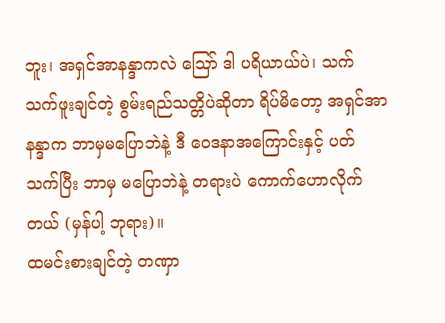ဘူး၊ အရှင်အာနန္ဒာကလဲ ဪ ဒါ ပရိယာယ်ပဲ၊ သက်သက်ဖူးချင်တဲ့ စွမ်းရည်သတ္တိပဲဆိုတာ ရိပ်မိတော့ အရှင်အာနန္ဒာက ဘာမှမပြောဘဲနဲ့ ဒီ ဝေဒနာအကြောင်းနှင့် ပတ်သက်ပြီး ဘာမှ မပြောဘဲနဲ့ တရားပဲ ကောက်ဟောလိုက်တယ် (မှန်ပါ့ ဘုရား)။
ထမင်းစားချင်တဲ့ တဏှာ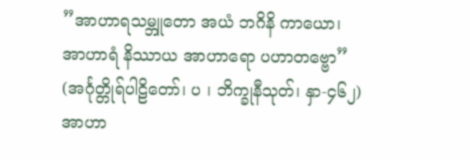”အာဟာရသမ္ဘူတော အယံ ဘဂိနိ ကာယော၊
အာဟာရံ နိဿာယ အာဟာရော ပဟာတဗ္ဗော”
(အင်္ဂုတ္တိုရ်ပါဠိတော်၊ ပ ၊ ဘိက္ခုနီသုတ်၊ နှာ-၄၆၂)
အာဟာ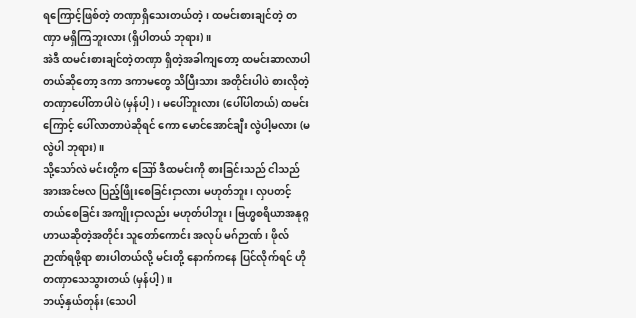ရကြောင့်ဖြစ်တဲ့ တဏှာရှိသေးတယ်တဲ့၊ ထမင်းစားချင်တဲ့ တဏှာ မရှိကြဘူးလား (ရှိပါတယ် ဘုရား)။
အဲဒီ ထမင်းစားချင်တဲ့တဏှာ ရှိတဲ့အခါကျတော့ ထမင်းဆာလာပါတယ်ဆိုတော့ ဒကာ ဒကာမတွေ သိပြီးသား အတိုင်းပါပဲ စားလိုတဲ့ တဏှာပေါ်တာပါပဲ (မှန်ပါ့)၊ မပေါ်ဘူးလား (ပေါ်ပါတယ်) ထမင်းကြောင့် ပေါ်လာတာပဲဆိုရင် ကော မောင်အောင်ချီး လွဲပါ့မလား (မလွဲပါ ဘုရား)။
သို့သော်လဲ မင်းတို့က ဪ ဒီထမင်းကို စားခြင်းသည် ငါသည် အားအင်ဗလ ပြည့်ဖြိုးစေခြင်းငှာလား မဟုတ်ဘူး၊ လှပတင့်တယ်စေခြင်း အကျိုးငှာလည်း မဟုတ်ပါဘူး၊ ဗြဟ္မစရိယာအနုဂ္ဂဟာယဆိုတဲ့အတိုင်း သူတော်ကောင်း အလုပ် မဂ်ဉာဏ်၊ ဖိုလ်ဉာဏ်ရဖို့ရာ စားပါတယ်လို့ မင်းတို့ နောက်ကနေ ပြင်လိုက်ရင် ဟိုတဏှာသေသွားတယ် (မှန်ပါ့)။
ဘယ့်နှယ်တုန်း (သေပါ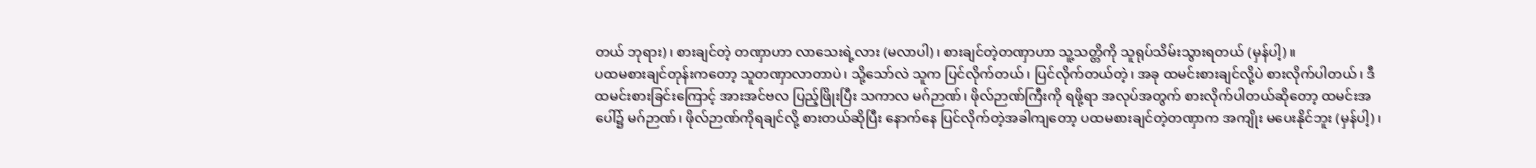တယ် ဘုရား)၊ စားချင်တဲ့ တဏှာဟာ လာသေးရဲ့လား (မလာပါ)၊ စားချင်တဲ့တဏှာဟာ သူ့သတ္တိကို သူရုပ်သိမ်းသွားရတယ် (မှန်ပါ့)။
ပထမစားချင်တုန်းကတော့ သူတဏှာလာတာပဲ၊ သို့သော်လဲ သူက ပြင်လိုက်တယ်၊ ပြင်လိုက်တယ်တဲ့၊ အခု ထမင်းစားချင်လို့ပဲ စားလိုက်ပါတယ်၊ ဒီထမင်းစားခြင်းကြောင့် အားအင်ဗလ ပြည့်ဖြိုးပြီး သကာလ မဂ်ဉာဏ်၊ ဖိုလ်ဉာဏ်ကြီးကို ရဖို့ရာ အလုပ်အတွက် စားလိုက်ပါတယ်ဆိုတော့ ထမင်းအပေါ်၌ မဂ်ဉာဏ်၊ ဖိုလ်ဉာဏ်ကိုရချင်လို့ စားတယ်ဆိုပြီး နောက်နေ ပြင်လိုက်တဲ့အခါကျတော့ ပထမစားချင်တဲ့တဏှာက အကျိုး မပေးနိုင်ဘူး (မှန်ပါ့)၊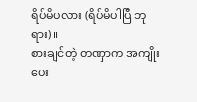ရိပ်မိပလား (ရိပ်မိပါပြီ ဘုရား)။
စားချင်တဲ့ တဏှာက အကျိုးပေး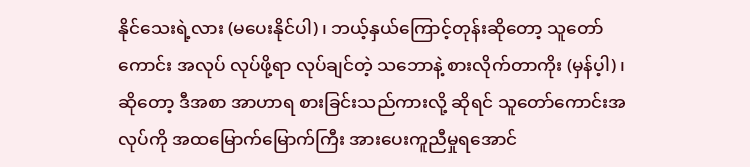နိုင်သေးရဲ့လား (မပေးနိုင်ပါ)၊ ဘယ့်နှယ်ကြောင့်တုန်းဆိုတော့ သူတော်ကောင်း အလုပ် လုပ်ဖို့ရာ လုပ်ချင်တဲ့ သဘောနဲ့ စားလိုက်တာကိုး (မှန်ပ့ါ)၊ ဆိုတော့ ဒီအစာ အာဟာရ စားခြင်းသည်ကားလို့ ဆိုရင် သူတော်ကောင်းအလုပ်ကို အထမြောက်မြောက်ကြီး အားပေးကူညီမှုရအောင်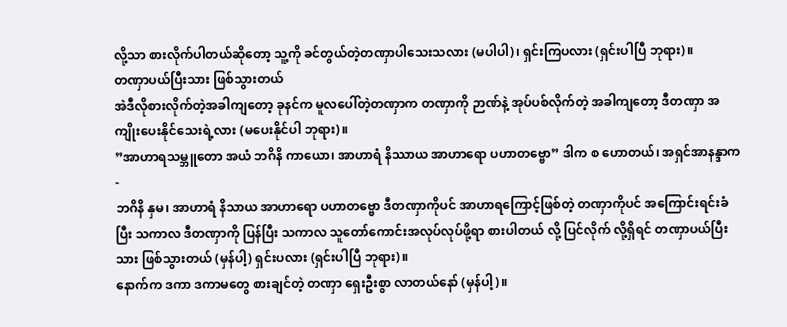လို့သာ စားလိုက်ပါတယ်ဆိုတော့ သူ့ကို ခင်တွယ်တဲ့တဏှာပါသေးသလား (မပါပါ)၊ ရှင်းကြပလား (ရှင်းပါပြီ ဘုရား)။
တဏှာပယ်ပြီးသား ဖြစ်သွားတယ်
အဲဒီလိုစားလိုက်တဲ့အခါကျတော့ ခုနင်က မူလပေါ်တဲ့တဏှာက တဏှာကို ဉာဏ်နဲ့ အုပ်ပစ်လိုက်တဲ့ အခါကျတော့ ဒီတဏှာ အကျိုးပေးနိုင်သေးရဲ့လား (မပေးနိုင်ပါ ဘုရား)။
”အာဟာရသမ္ဘူတော အယံ ဘဂိနိ ကာယော၊ အာဟာရံ နိဿာယ အာဟာရော ပဟာတဗ္ဗော” ဒါက စ ဟောတယ်၊ အရှင်အာနန္ဒာက-
ဘဂိနိ နှမ၊ အာဟာရံ နိသာယ အာဟာရော ပဟာတဗ္ဗော ဒီတဏှာကိုပင် အာဟာရကြောင့်ဖြစ်တဲ့ တဏှာကိုပင် အကြောင်းရင်းခံပြီး သကာလ ဒီတဏှာကို ပြန်ပြီး သကာလ သူတော်ကောင်းအလုပ်လုပ်ဖို့ရာ စားပါတယ် လို့ ပြင်လိုက် လို့ရှိရင် တဏှာပယ်ပြီးသား ဖြစ်သွားတယ် (မှန်ပါ့) ရှင်းပလား (ရှင်းပါပြီ ဘုရား)။
နောက်က ဒကာ ဒကာမတွေ စားချင်တဲ့ တဏှာ ရှေးဦးစွာ လာတယ်နော် (မှန်ပါ့)။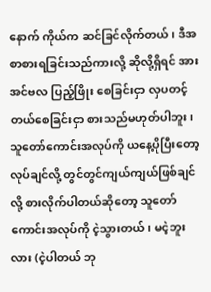နောက် ကိုယ်က ဆင်ခြင်လိုက်တယ်၊ ဒီအစာစားရခြင်းသည်ကားလို့ ဆိုလို့ရှိရင် အားအင်ဗလ ပြည့်ဖြိုး စေခြင်းငှာ လှပတင့်တယ်စေခြင်းငှာ စားသည်မဟုတ်ပါဘူး၊ သူတော်ကောင်းအလုပ်ကို ယနေ့ပိုပြီးတော့ လုပ်ချင်လို့ တွင်တွင်ကျယ်ကျယ်ဖြစ်ချင်လို့ စားလိုက်ပါတယ်ဆိုတော့ သူတော်ကောင်းအလုပ်ကို ငဲ့သွားတယ်၊ မငဲ့ဘူးလား (ငဲ့ပါတယ် ဘု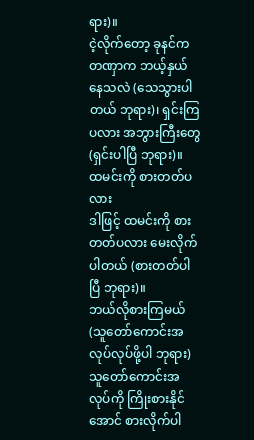ရား)။
ငဲ့လိုက်တော့ ခုနင်က တဏှာက ဘယ့်နှယ်နေသလဲ (သေသွားပါတယ် ဘုရား)၊ ရှင်းကြပလား အဘွားကြီးတွေ (ရှင်းပါပြီ ဘုရား)။
ထမင်းကို စားတတ်ပလား
ဒါဖြင့် ထမင်းကို စားတတ်ပလား မေးလိုက်ပါတယ် (စားတတ်ပါပြီ ဘုရား)။
ဘယ်လိုစားကြမယ် (သူတော်ကောင်းအလုပ်လုပ်ဖို့ပါ ဘုရား) သူတော်ကောင်းအလုပ်ကို ကြိုးစားနိုင်အောင် စားလိုက်ပါ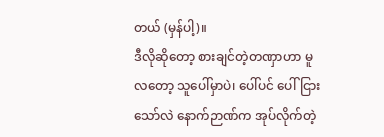တယ် (မှန်ပါ့)။
ဒီလိုဆိုတော့ စားချင်တဲ့တဏှာဟာ မူလတော့ သူပေါ်မှာပဲ၊ ပေါ်ပင် ပေါ်ငြားသော်လဲ နောက်ဉာဏ်က အုပ်လိုက်တဲ့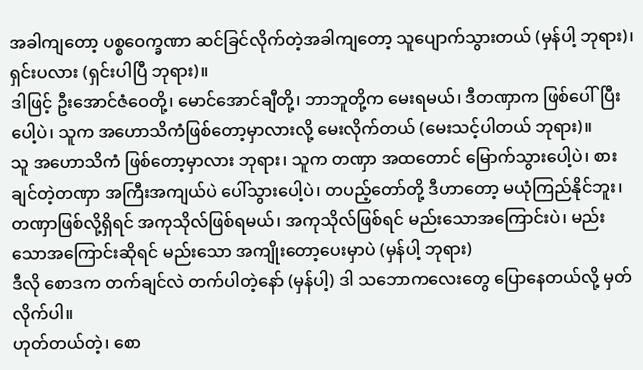အခါကျတော့ ပစ္စဝေက္ခဏာ ဆင်ခြင်လိုက်တဲ့အခါကျတော့ သူပျောက်သွားတယ် (မှန်ပါ့ ဘုရား)၊ ရှင်းပလား (ရှင်းပါပြီ ဘုရား)။
ဒါဖြင့် ဦးအောင်ဇံဝေတို့၊ မောင်အောင်ချီတို့၊ ဘာဘူတို့က မေးရမယ်၊ ဒီတဏှာက ဖြစ်ပေါ်ပြီးပေါ့ပဲ၊ သူက အဟောသိကံဖြစ်တော့မှာလားလို့ မေးလိုက်တယ် (မေးသင့်ပါတယ် ဘုရား)။
သူ အဟောသိကံ ဖြစ်တော့မှာလား ဘုရား၊ သူက တဏှာ အထတောင် မြောက်သွားပေါ့ပဲ၊ စားချင်တဲ့တဏှာ အကြီးအကျယ်ပဲ ပေါ်သွားပေါ့ပဲ၊ တပည့်တော်တို့ ဒီဟာတော့ မယုံကြည်နိုင်ဘူး၊ တဏှာဖြစ်လို့ရှိရင် အကုသိုလ်ဖြစ်ရမယ်၊ အကုသိုလ်ဖြစ်ရင် မည်းသောအကြောင်းပဲ၊ မည်းသောအကြောင်းဆိုရင် မည်းသော အကျိုးတော့ပေးမှာပဲ (မှန်ပါ့ ဘုရား)
ဒီလို စောဒက တက်ချင်လဲ တက်ပါတဲ့နော် (မှန်ပါ့) ဒါ သဘောကလေးတွေ ပြောနေတယ်လို့ မှတ်လိုက်ပါ။
ဟုတ်တယ်တဲ့၊ စော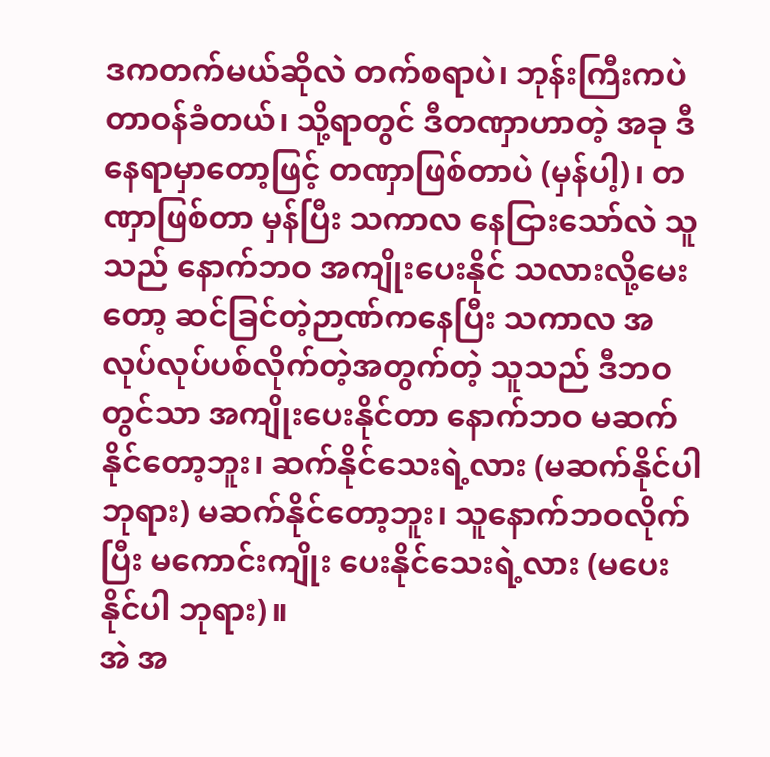ဒကတက်မယ်ဆိုလဲ တက်စရာပဲ၊ ဘုန်းကြီးကပဲ တာဝန်ခံတယ်၊ သို့ရာတွင် ဒီတဏှာဟာတဲ့ အခု ဒီနေရာမှာတော့ဖြင့် တဏှာဖြစ်တာပဲ (မှန်ပါ့)၊ တဏှာဖြစ်တာ မှန်ပြီး သကာလ နေငြားသော်လဲ သူသည် နောက်ဘဝ အကျိုးပေးနိုင် သလားလို့မေးတော့ ဆင်ခြင်တဲ့ဉာဏ်ကနေပြီး သကာလ အလုပ်လုပ်ပစ်လိုက်တဲ့အတွက်တဲ့ သူသည် ဒီဘဝတွင်သာ အကျိုးပေးနိုင်တာ နောက်ဘဝ မဆက်နိုင်တော့ဘူး၊ ဆက်နိုင်သေးရဲ့လား (မဆက်နိုင်ပါ ဘုရား) မဆက်နိုင်တော့ဘူး၊ သူနောက်ဘဝလိုက်ပြီး မကောင်းကျိုး ပေးနိုင်သေးရဲ့လား (မပေးနိုင်ပါ ဘုရား)။
အဲ အ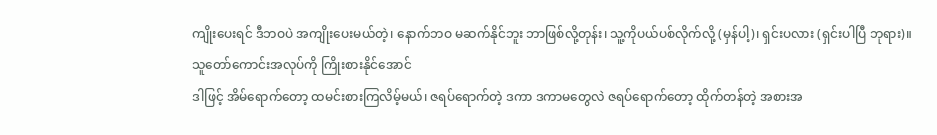ကျိုးပေးရင် ဒီဘဝပဲ အကျိုးပေးမယ်တဲ့၊ နောက်ဘဝ မဆက်နိုင်ဘူး ဘာဖြစ်လို့တုန်း၊ သူ့ကိုပယ်ပစ်လိုက်လို့ (မှန်ပါ့)၊ ရှင်းပလား (ရှင်းပါပြီ ဘုရား)။
သူတော်ကောင်းအလုပ်ကို ကြိုးစားနိုင်အောင်
ဒါဖြင့် အိမ်ရောက်တော့ ထမင်းစားကြလိမ့်မယ်၊ ဇရပ်ရောက်တဲ့ ဒကာ ဒကာမတွေလဲ ဇရပ်ရောက်တော့ ထိုက်တန်တဲ့ အစားအ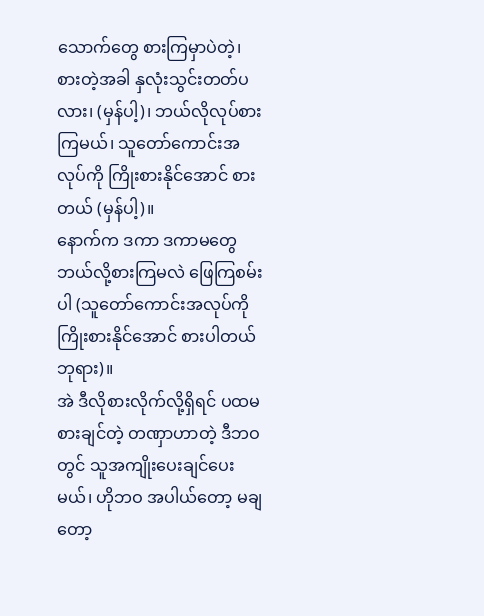သောက်တွေ စားကြမှာပဲတဲ့၊ စားတဲ့အခါ နှလုံးသွင်းတတ်ပလား၊ (မှန်ပါ့)၊ ဘယ်လိုလုပ်စားကြမယ်၊ သူတော်ကောင်းအလုပ်ကို ကြိုးစားနိုင်အောင် စားတယ် (မှန်ပါ့)။
နောက်က ဒကာ ဒကာမတွေ ဘယ်လို့စားကြမလဲ ဖြေကြစမ်းပါ (သူတော်ကောင်းအလုပ်ကို ကြိုးစားနိုင်အောင် စားပါတယ် ဘုရား)။
အဲ ဒီလိုစားလိုက်လို့ရှိရင် ပထမစားချင်တဲ့ တဏှာဟာတဲ့ ဒီဘဝတွင် သူအကျိုးပေးချင်ပေးမယ်၊ ဟိုဘဝ အပါယ်တော့ မချတော့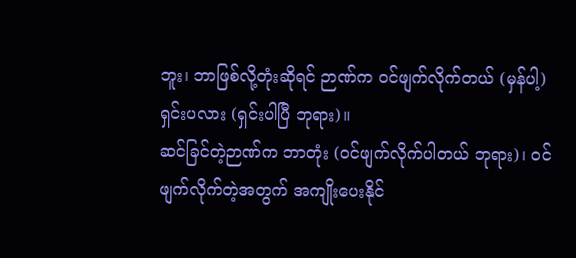ဘူး၊ ဘာဖြစ်လို့တုံးဆိုရင် ဉာဏ်က ဝင်ဖျက်လိုက်တယ် (မှန်ပါ့) ရှင်းပလား (ရှင်းပါပြီ ဘုရား)။
ဆင်ခြင်တဲ့ဉာဏ်က ဘာတုံး (ဝင်ဖျက်လိုက်ပါတယ် ဘုရား)၊ ဝင်ဖျက်လိုက်တဲ့အတွက် အကျိုးပေးနိုင်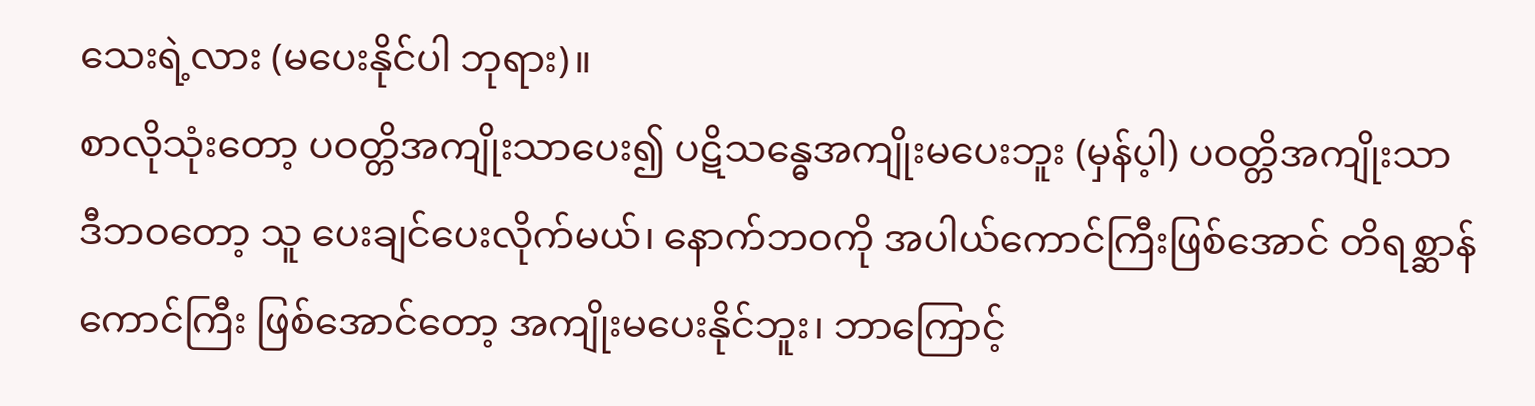သေးရဲ့လား (မပေးနိုင်ပါ ဘုရား)။
စာလိုသုံးတော့ ပဝတ္တိအကျိုးသာပေး၍ ပဋိသန္ဓေအကျိုးမပေးဘူး (မှန်ပ့ါ) ပဝတ္တိအကျိုးသာ ဒီဘဝတော့ သူ ပေးချင်ပေးလိုက်မယ်၊ နောက်ဘဝကို အပါယ်ကောင်ကြီးဖြစ်အောင် တိရစ္ဆာန်ကောင်ကြီး ဖြစ်အောင်တော့ အကျိုးမပေးနိုင်ဘူး၊ ဘာကြောင့်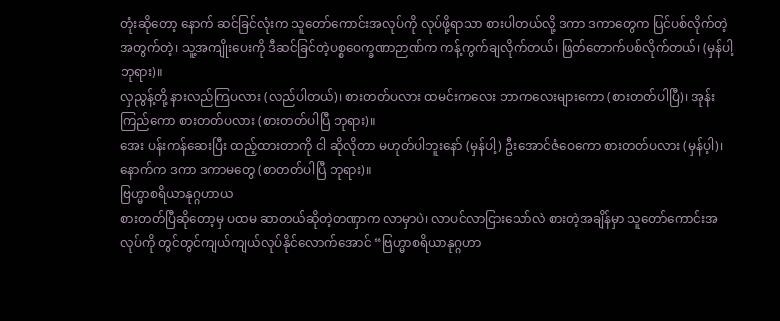တုံးဆိုတော့ နောက် ဆင်ခြင်လုံးက သူတော်ကောင်းအလုပ်ကို လုပ်ဖို့ရာသာ စားပါတယ်လို့ ဒကာ ဒကာတွေက ပြင်ပစ်လိုက်တဲ့အတွက်တဲ့၊ သူ့အကျိုးပေးကို ဒီဆင်ခြင်တဲ့ပစ္စဝေက္ခဏာဉာဏ်က ကန့်ကွက်ချလိုက်တယ်၊ ဖြတ်တောက်ပစ်လိုက်တယ်၊ (မှန်ပါ့ ဘုရား)။
လှညွန့်တို့ နားလည်ကြပလား (လည်ပါတယ်)၊ စားတတ်ပလား ထမင်းကလေး ဘာကလေးများကော (စားတတ်ပါပြီ)၊ အုန်းကြည်ကော စားတတ်ပလား (စားတတ်ပါပြီ ဘုရား)။
အေး ပန်းကန်ဆေးပြီး ထည့်ထားတာကို ငါ ဆိုလိုတာ မဟုတ်ပါဘူးနော် (မှန်ပါ့) ဦးအောင်ဇံဝေကော စားတတ်ပလား (မှန်ပ့ါ)၊ နောက်က ဒကာ ဒကာမတွေ (စာတတ်ပါပြီ ဘုရား)။
ဗြဟ္မာစရိယာနုဂ္ဂဟာယ
စားတတ်ပြီဆိုတော့မှ ပထမ ဆာတယ်ဆိုတဲ့တဏှာက လာမှာပဲ၊ လာပင်လာငြားသော်လဲ စားတဲ့အချိန်မှာ သူတော်ကောင်းအလုပ်ကို တွင်တွင်ကျယ်ကျယ်လုပ်နိုင်လောက်အောင် “ဗြဟ္မာစရိယာနုဂ္ဂဟာ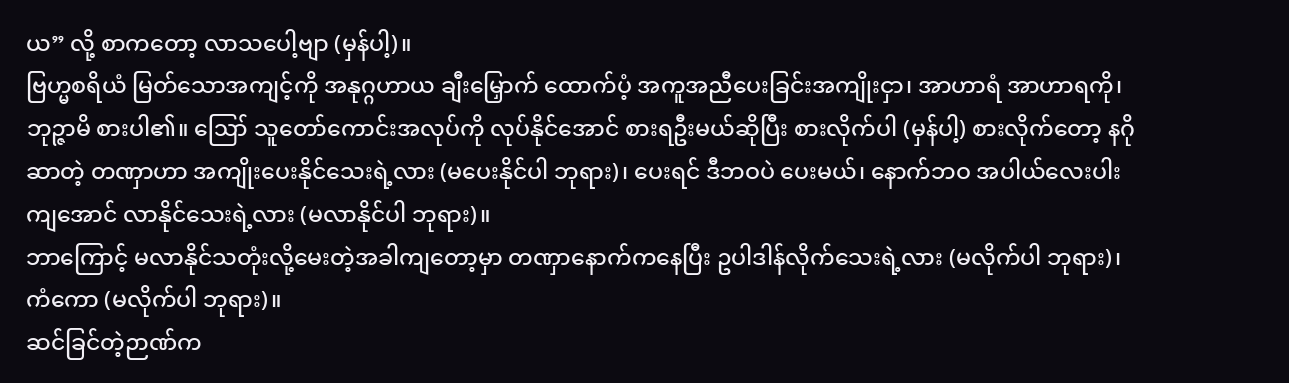ယ” လို့ စာကတော့ လာသပေါ့ဗျာ (မှန်ပါ့)။
ဗြဟ္မစရိယံ မြတ်သောအကျင့်ကို အနုဂ္ဂဟာယ ချီးမြှောက် ထောက်ပံ့ အကူအညီပေးခြင်းအကျိုးငှာ၊ အာဟာရံ အာဟာရကို၊ ဘုဉ္ဇာမိ စားပါ၏။ ဪ သူတော်ကောင်းအလုပ်ကို လုပ်နိုင်အောင် စားရဦးမယ်ဆိုပြီး စားလိုက်ပါ (မှန်ပါ့) စားလိုက်တော့ နဂိုဆာတဲ့ တဏှာဟာ အကျိုးပေးနိုင်သေးရဲ့လား (မပေးနိုင်ပါ ဘုရား)၊ ပေးရင် ဒီဘဝပဲ ပေးမယ်၊ နောက်ဘဝ အပါယ်လေးပါးကျအောင် လာနိုင်သေးရဲ့လား (မလာနိုင်ပါ ဘုရား)။
ဘာကြောင့် မလာနိုင်သတုံးလို့မေးတဲ့အခါကျတော့မှာ တဏှာနောက်ကနေပြီး ဥပါဒါန်လိုက်သေးရဲ့လား (မလိုက်ပါ ဘုရား)၊ ကံကော (မလိုက်ပါ ဘုရား)။
ဆင်ခြင်တဲ့ဉာဏ်က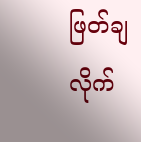ဖြတ်ချလိုက်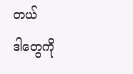တယ်
ဒါတွေကို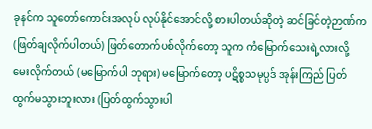ခုနင်က သူတော်ကောင်းအလုပ် လုပ်နိုင်အောင်လို့ စားပါတယ်ဆိုတဲ့ ဆင်ခြင်တဲ့ဉာဏ်က (ဖြတ်ချလိုက်ပါတယ်) ဖြတ်တောက်ပစ်လိုက်တော့ သူက ကံမြောက်သေးရဲ့လားလို့ မေးလိုက်တယ် (မမြောက်ပါ ဘုရား) မမြောက်တော့ ပဋိစ္စသမုပ္ပဒ် အုန်းကြည် ပြတ်ထွက်မသွားဘူးလား (ပြတ်ထွက်သွားပါ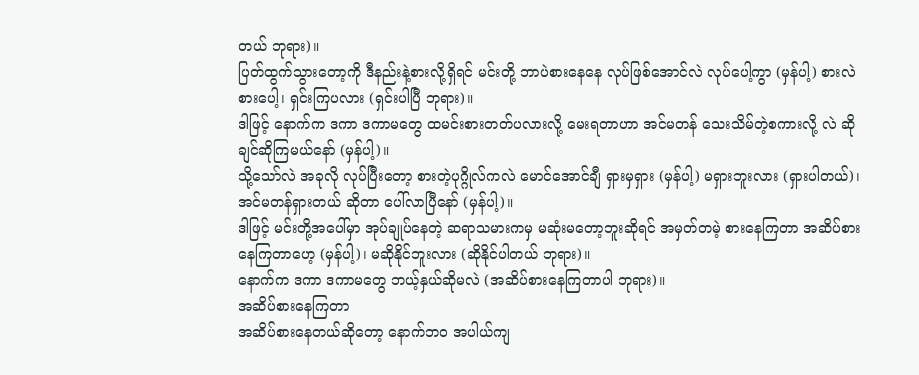တယ် ဘုရား)။
ပြတ်ထွက်သွားတော့ကို ဒီနည်းနဲ့စားလို့ရှိရင် မင်းတို့ ဘာပဲစားနေနေ လုပ်ဖြစ်အောင်လဲ လုပ်ပေါ့ကွာ (မှန်ပါ့) စားလဲ စားပေါ့၊ ရှင်းကြပလား (ရှင်းပါပြီ ဘုရား)။
ဒါဖြင့် နောက်က ဒကာ ဒကာမတွေ ထမင်းစားတတ်ပလားလို့ မေးရတာဟာ အင်မတန် သေးသိမ်တဲ့စကားလို့ လဲ ဆိုချင်ဆိုကြမယ်နော် (မှန်ပါ့)။
သို့သော်လဲ အခုလို လုပ်ပြီးတော့ စားတဲ့ပုဂ္ဂိုလ်ကလဲ မောင်အောင်ချီ ရှားမှရှား (မှန်ပါ့) မရှားဘူးလား (ရှားပါတယ်)၊ အင်မတန်ရှားတယ် ဆိုတာ ပေါ်လာပြီနော် (မှန်ပါ့)။
ဒါဖြင့် မင်းတို့အပေါ်မှာ အုပ်ချုပ်နေတဲ့ ဆရာသမားကမှ မဆုံးမတော့ဘူးဆိုရင် အမှတ်တမဲ့ စားနေကြတာ အဆိပ်စားနေကြတာဟေ့ (မှန်ပါ့)၊ မဆိုနိုင်ဘူးလား (ဆိုနိုင်ပါတယ် ဘုရား)။
နောက်က ဒကာ ဒကာမတွေ ဘယ့်နှယ်ဆိုမလဲ (အဆိပ်စားနေကြတာပါ ဘုရား)။
အဆိပ်စားနေကြတာ
အဆိပ်စားနေတယ်ဆိုတော့ နောက်ဘဝ အပါယ်ကျ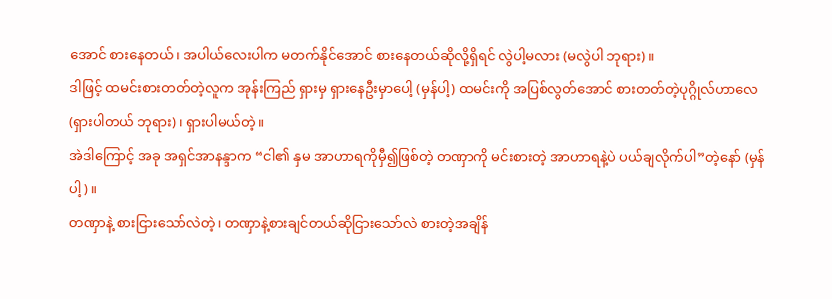အောင် စားနေတယ်၊ အပါယ်လေးပါက မတက်နိုင်အောင် စားနေတယ်ဆိုလို့ရှိရင် လွဲပါ့မလား (မလွဲပါ ဘုရား)။
ဒါဖြင့် ထမင်းစားတတ်တဲ့လူက အုန်းကြည် ရှားမှ ရှားနေဦးမှာပေါ့ (မှန်ပါ့) ထမင်းကို အပြစ်လွတ်အောင် စားတတ်တဲ့ပုဂ္ဂိုလ်ဟာလေ (ရှားပါတယ် ဘုရား)၊ ရှားပါမယ်တဲ့။
အဲဒါကြောင့် အခု အရှင်အာနန္ဒာက “ငါ၏ နှမ အာဟာရကိုမှီ၍ဖြစ်တဲ့ တဏှာကို မင်းစားတဲ့ အာဟာရနဲ့ပဲ ပယ်ချလိုက်ပါ”တဲ့နော် (မှန်ပါ့)။
တဏှာနဲ့ စားငြားသော်လဲတဲ့၊ တဏှာနဲ့စားချင်တယ်ဆိုငြားသော်လဲ စားတဲ့အချိန်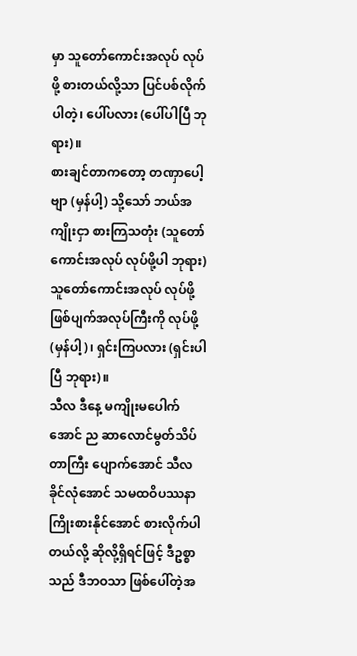မှာ သူတော်ကောင်းအလုပ် လုပ်ဖို့ စားတယ်လို့သာ ပြင်ပစ်လိုက်ပါတဲ့၊ ပေါ်ပလား (ပေါ်ပါပြီ ဘုရား)။
စားချင်တာကတော့ တဏှာပေါ့ဗျာ (မှန်ပါ့) သို့သော် ဘယ်အကျိုးငှာ စားကြသတုံး (သူတော်ကောင်းအလုပ် လုပ်ဖို့ပါ ဘုရား) သူတော်ကောင်းအလုပ် လုပ်ဖို့ ဖြစ်ပျက်အလုပ်ကြီးကို လုပ်ဖို့ (မှန်ပါ့)၊ ရှင်းကြပလား (ရှင်းပါပြီ ဘုရား)။
သီလ ဒီနေ့ မကျိုးမပေါက်အောင် ည ဆာလောင်မွတ်သိပ်တာကြီး ပျောက်အောင် သီလ ခိုင်လုံအောင် သမထဝိပဿနာကြိုးစားနိုင်အောင် စားလိုက်ပါတယ်လို့ ဆိုလို့ရှိရင်ဖြင့် ဒီဥစ္စာသည် ဒီဘဝသာ ဖြစ်ပေါ်တဲ့အ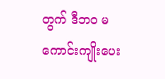တွက် ဒီဘဝ မကောင်းကျိုးပေး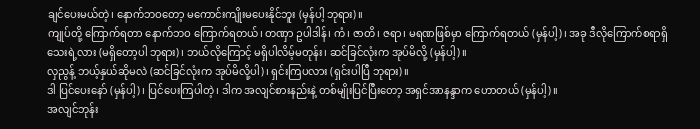ချင်ပေးမယ်တဲ့၊ နောက်ဘဝတော့ မကောင်းကျိုးမပေးနိုင်ဘူး (မှန်ပါ့ ဘုရား)။
ကျုပ်တို့ ကြောက်ရတာ နောက်ဘဝ ကြောက်ရတယ်၊ တဏှာ ဥပါဒါန်၊ ကံ၊ ဇာတိ၊ ဇရာ၊ မရဏဖြစ်မှာ ကြောက်ရတယ် (မှန်ပါ့)၊ အခု ဒီလိုကြောက်စရာရှိသေးရဲ့လား (မရှိတော့ပါ ဘုရား)၊ ဘယ်လိုကြောင့် မရှိပါလိမ့်မတုန်း၊ ဆင်ခြင်လုံးက အုပ်မိလို့ (မှန်ပါ့)။
လှညွန့် ဘယ့်နှယ်ဆိုမလဲ (ဆင်ခြင်လုံးက အုပ်မိလို့ပါ)၊ ရှင်းကြပလား (ရှင်းပါပြီ ဘုရား)။
ဒါ ပြင်ပေးနော် (မှန်ပါ့)၊ ပြင်ပေးကြပါတဲ့၊ ဒါက အလျင်စားနည်းနဲ့ တစ်မျိုးပြင်ပြီးတော့ အရှင်အာနန္ဒာက ဟောတယ် (မှန်ပါ့)။
အလျင်ဘုန်း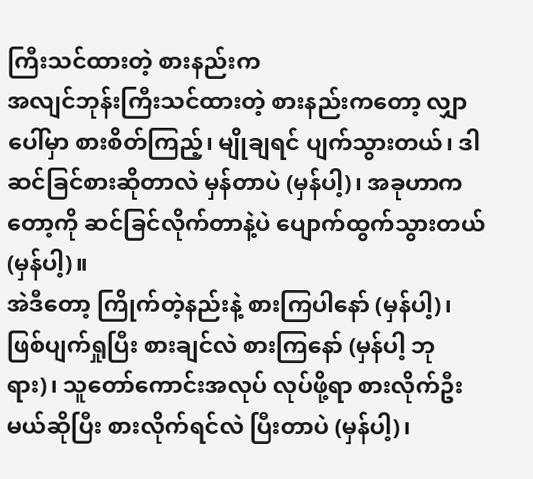ကြီးသင်ထားတဲ့ စားနည်းက
အလျင်ဘုန်းကြီးသင်ထားတဲ့ စားနည်းကတော့ လျှာပေါ်မှာ စားစိတ်ကြည့်၊ မျိုချရင် ပျက်သွားတယ်၊ ဒါ ဆင်ခြင်စားဆိုတာလဲ မှန်တာပဲ (မှန်ပါ့)၊ အခုဟာကတော့ကို ဆင်ခြင်လိုက်တာနဲ့ပဲ ပျောက်ထွက်သွားတယ် (မှန်ပါ့)။
အဲဒီတော့ ကြိုက်တဲ့နည်းနဲ့ စားကြပါနော် (မှန်ပါ့)၊ ဖြစ်ပျက်ရှုပြီး စားချင်လဲ စားကြနော် (မှန်ပါ့ ဘုရား)၊ သူတော်ကောင်းအလုပ် လုပ်ဖို့ရာ စားလိုက်ဦးမယ်ဆိုပြီး စားလိုက်ရင်လဲ ပြီးတာပဲ (မှန်ပါ့)၊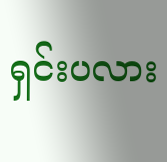ရှင်းပလား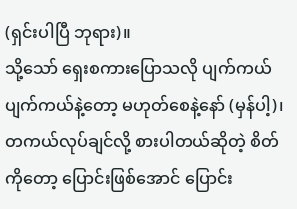(ရှင်းပါပြီ ဘုရား)။
သို့သော် ရှေးစကားပြောသလို ပျက်ကယ် ပျက်ကယ်နဲ့တော့ မဟုတ်စေနဲ့နော် (မှန်ပါ့)၊ တကယ်လုပ်ချင်လို့ စားပါတယ်ဆိုတဲ့ စိတ်ကိုတော့ ပြောင်းဖြစ်အောင် ပြောင်း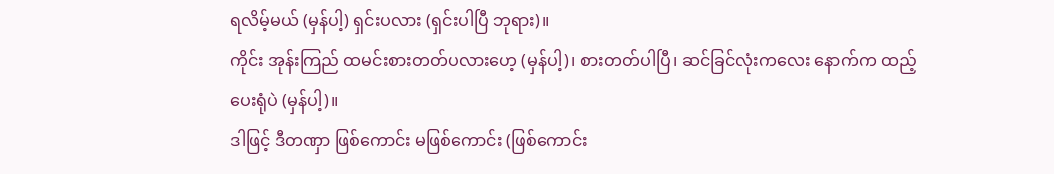ရလိမ့်မယ် (မှန်ပါ့) ရှင်းပလား (ရှင်းပါပြီ ဘုရား)။
ကိုင်း အုန်းကြည် ထမင်းစားတတ်ပလားဟေ့ (မှန်ပါ့)၊ စားတတ်ပါပြီ၊ ဆင်ခြင်လုံးကလေး နောက်က ထည့်ပေးရုံပဲ (မှန်ပါ့)။
ဒါဖြင့် ဒီတဏှာ ဖြစ်ကောင်း မဖြစ်ကောင်း (ဖြစ်ကောင်း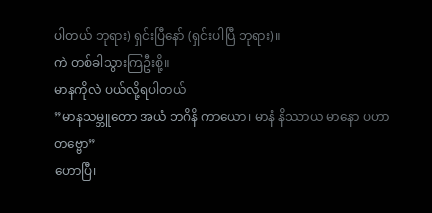ပါတယ် ဘုရား) ရှင်းပြီနော် (ရှင်းပါပြီ ဘုရား)။
ကဲ တစ်ခါသွားကြဦးစို့။
မာနကိုလဲ ပယ်လို့ရပါတယ်
”မာနသမ္ဘူတော အယံ ဘဂိနိ ကာယော၊ မာနံ နိဿာယ မာနော ပဟာတဗ္ဗော”
ဟောပြီ၊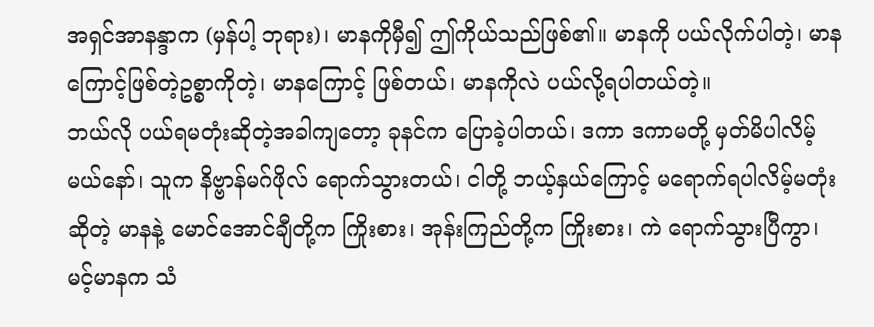အရှင်အာနန္ဒာက (မှန်ပါ့ ဘုရား)၊ မာနကိုမှီ၍ ဤကိုယ်သည်ဖြစ်၏။ မာနကို ပယ်လိုက်ပါတဲ့၊ မာနကြောင့်ဖြစ်တဲ့ဥစ္စာကိုတဲ့၊ မာနကြောင့် ဖြစ်တယ်၊ မာနကိုလဲ ပယ်လို့ရပါတယ်တဲ့။
ဘယ်လို ပယ်ရမတုံးဆိုတဲ့အခါကျတော့ ခုနင်က ပြောခဲ့ပါတယ်၊ ဒကာ ဒကာမတို့ မှတ်မိပါလိမ့်မယ်နော်၊ သူက နိဗ္ဗာန်မဂ်ဖိုလ် ရောက်သွားတယ်၊ ငါတို့ ဘယ့်နှယ်ကြောင့် မရောက်ရပါလိမ့်မတုံးဆိုတဲ့ မာနနဲ့ မောင်အောင်ချီတို့က ကြိုးစား၊ အုန်းကြည်တို့က ကြိုးစား၊ ကဲ ရောက်သွားပြီကွာ၊ မင့်မာနက သံ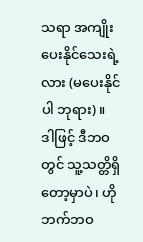သရာ အကျိုးပေးနိုင်သေးရဲ့လား (မပေးနိုင်ပါ ဘုရား)။
ဒါဖြင့် ဒီဘဝတွင် သူ့သတ္တိရှိတော့မှာပဲ၊ ဟိုဘက်ဘဝ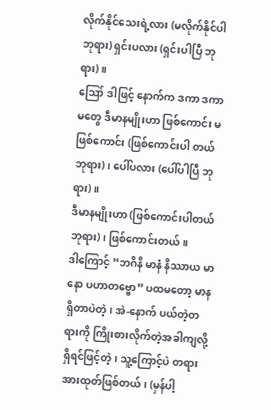လိုက်နိုင်သေးရဲ့လား (မလိုက်နိုင်ပါ ဘုရား) ရှင်းပလား (ရှင်းပါပြီ ဘုရား)။
ဪ ဒါဖြင့် နောက်က ဒကာ ဒကာမတွေ ဒီမာနမျိုးဟာ ဖြစ်ကောင်း မဖြစ်ကောင်း (ဖြစ်ကောင်းပါ တယ် ဘုရား)၊ ပေါ်ပလား (ပေါ်ပါပြီ ဘုရား)။
ဒီမာနမျိုးဟာ (ဖြစ်ကောင်းပါတယ် ဘုရား)၊ ဖြစ်ကောင်းတယ်။
ဒါကြောင့် “ဘဂိနိ မာနံ နိဿာယ မာနော ပဟာတဗ္ဗော” ပထမတော့ မာနရှိတာပဲတဲ့၊ အဲ-နောက် ပယ်တဲ့တရားကို ကြိုးစားလိုက်တဲ့အခါကျလို့ရှိရင်ဖြင့်တဲ့၊ သူ့ကြောင့်ပဲ တရားအားထုတ်ဖြစ်တယ်၊ (မှန်ပါ့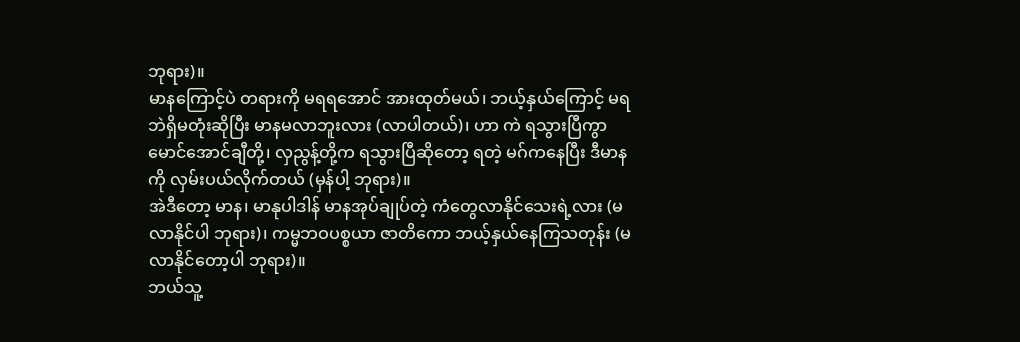ဘုရား)။
မာနကြောင့်ပဲ တရားကို မရရအောင် အားထုတ်မယ်၊ ဘယ့်နှယ်ကြောင့် မရဘဲရှိမတုံးဆိုပြီး မာနမလာဘူးလား (လာပါတယ်)၊ ဟာ ကဲ ရသွားပြီကွာ မောင်အောင်ချီတို့၊ လှညွန့်တို့က ရသွားပြီဆိုတော့ ရတဲ့ မဂ်ကနေပြီး ဒီမာနကို လှမ်းပယ်လိုက်တယ် (မှန်ပါ့ ဘုရား)။
အဲဒီတော့ မာန၊ မာနုပါဒါန် မာနအုပ်ချုပ်တဲ့ ကံတွေလာနိုင်သေးရဲ့လား (မလာနိုင်ပါ ဘုရား)၊ ကမ္မဘဝပစ္စယာ ဇာတိကော ဘယ့်နှယ်နေကြသတုန်း (မလာနိုင်တော့ပါ ဘုရား)။
ဘယ်သူ့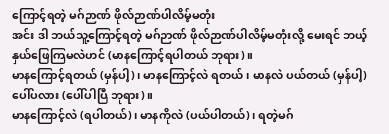ကြောင့်ရတဲ့ မဂ်ဉာဏ် ဖိုလ်ဉာဏ်ပါလိမ့်မတုံး
အင်း ဒါ ဘယ်သူ့ကြောင့်ရတဲ့ မဂ်ဉာဏ် ဖိုလ်ဉာဏ်ပါလိမ့်မတုံးလို့ မေးရင် ဘယ့်နှယ်ဖြေကြမလဲဟင် (မာနကြောင့်ရပါတယ် ဘုရား)။
မာနကြောင့်ရတယ် (မှန်ပါ့)၊ မာနကြောင့်လဲ ရတယ်၊ မာနလဲ ပယ်တယ် (မှန်ပါ့) ပေါ်ပလား (ပေါ်ပါပြီ ဘုရား)။
မာနကြောင့်လဲ (ရပါတယ်)၊ မာနကိုလဲ (ပယ်ပါတယ်)၊ ရတဲ့မဂ်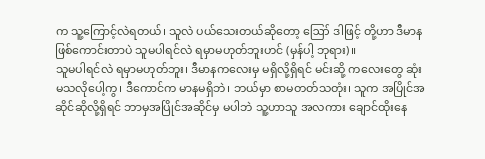က သူ့ကြောင့်လဲရတယ်၊ သူလဲ ပယ်သေးတယ်ဆိုတော့ ဪ ဒါဖြင့် တို့ဟာ ဒီမာနဖြစ်ကောင်းတာပဲ သူမပါရင်လဲ ရမှာမဟုတ်ဘူးဟင် (မှန်ပါ့ ဘုရား)။
သူမပါရင်လဲ ရမှာမဟုတ်ဘူး၊ ဒီမာနကလေးမှ မရှိလို့ရှိရင် မင်းဆို့ ကလေးတွေ ဆုံးမသလိုပေါ့ကွ၊ ဒီကောင်က မာနမရှိဘဲ၊ ဘယ်မှာ စာမတတ်သတုံး၊ သူက အပြိုင်အဆိုင်ဆိုလို့ရှိရင် ဘာမှအပြိုင်အဆိုင်မှ မပါဘဲ သူ့ဟာသူ အလကား ချောင်ထိုးနေ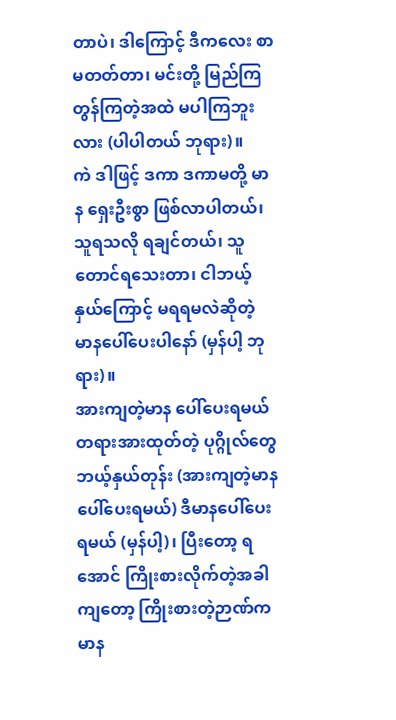တာပဲ၊ ဒါကြောင့် ဒီကလေး စာမတတ်တာ၊ မင်းတို့ မြည်ကြ တွန်ကြတဲ့အထဲ မပါကြဘူးလား (ပါပါတယ် ဘုရား)။
ကဲ ဒါဖြင့် ဒကာ ဒကာမတို့ မာန ရှေးဦးစွာ ဖြစ်လာပါတယ်၊ သူရသလို ရချင်တယ်၊ သူတောင်ရသေးတာ၊ ငါဘယ့်နှယ်ကြောင့် မရရမလဲဆိုတဲ့ မာနပေါ်ပေးပါနော် (မှန်ပါ့ ဘုရား)။
အားကျတဲ့မာန ပေါ်ပေးရမယ်
တရားအားထုတ်တဲ့ ပုဂ္ဂိုလ်တွေ ဘယ့်နှယ်တုန်း (အားကျတဲ့မာန ပေါ်ပေးရမယ်) ဒီမာနပေါ်ပေးရမယ် (မှန်ပါ့)၊ ပြီးတော့ ရအောင် ကြိုးစားလိုက်တဲ့အခါကျတော့ ကြိုးစားတဲ့ဉာဏ်က မာန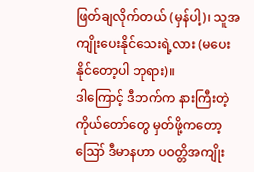ဖြတ်ချလိုက်တယ် (မှန်ပါ့)၊ သူအကျိုးပေးနိုင်သေးရဲ့လား (မပေးနိုင်တော့ပါ ဘုရား)။
ဒါကြောင့် ဒီဘက်က နားကြီးတဲ့ကိုယ်တော်တွေ မှတ်ဖို့ကတော့ ဪ ဒီမာနဟာ ပဝတ္တိအကျိုး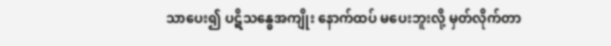သာပေး၍ ပဋိသန္ဓေအကျိုး နောက်ထပ် မပေးဘူးလို့ မှတ်လိုက်တာ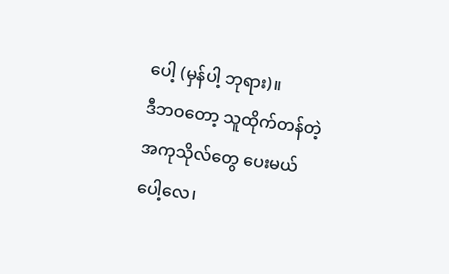ပေါ့ (မှန်ပါ့ ဘုရား)။
ဒီဘဝတော့ သူထိုက်တန်တဲ့ အကုသိုလ်တွေ ပေးမယ်ပေါ့လေ၊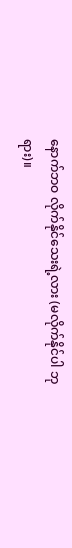နောက်ဘဝ လိုက်နိုင်သေးရဲ့လား (မလိုက်နိုင်ပါ ဘုရား)။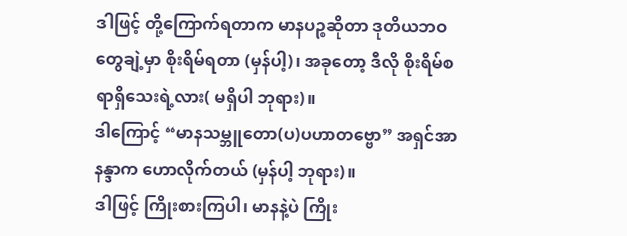ဒါဖြင့် တို့ကြောက်ရတာက မာနပဉ္စဆိုတာ ဒုတိယဘဝတွေချဲ့မှာ စိုးရိမ်ရတာ (မှန်ပါ့)၊ အခုတော့ ဒီလို စိုးရိမ်စရာရှိသေးရဲ့လား( မရှိပါ ဘုရား)။
ဒါကြောင့် “မာနသမ္ဘူတော(ပ)ပဟာတဗ္ဗော” အရှင်အာနန္ဒာက ဟောလိုက်တယ် (မှန်ပါ့ ဘုရား)။
ဒါဖြင့် ကြိုးစားကြပါ၊ မာနနဲ့ပဲ ကြိုး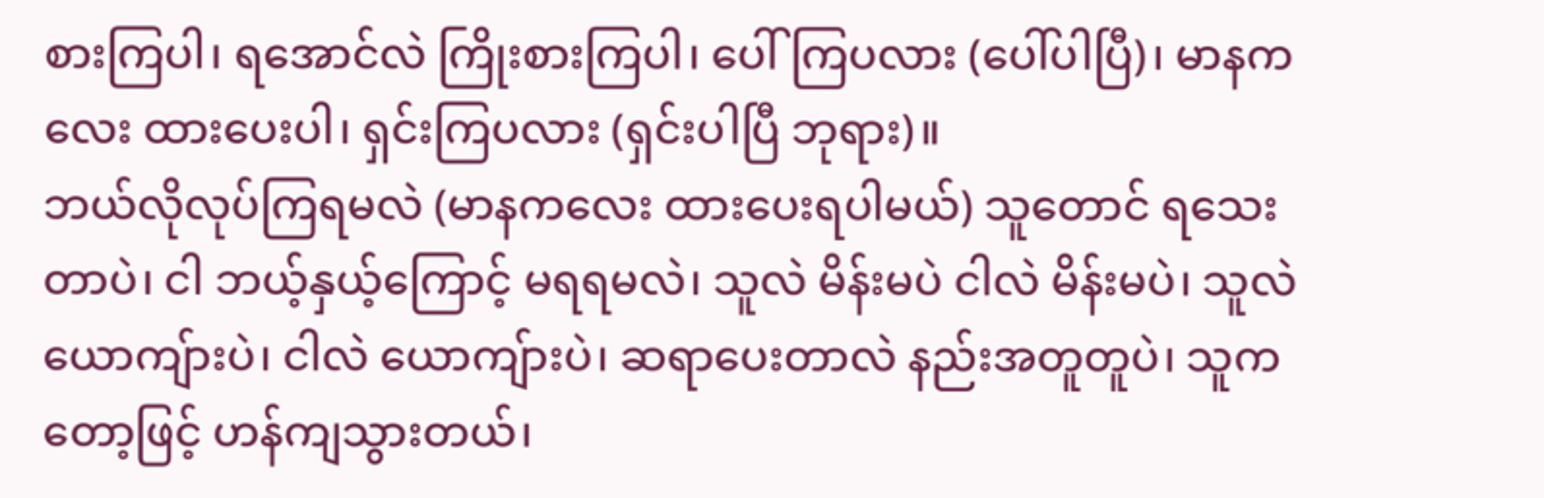စားကြပါ၊ ရအောင်လဲ ကြိုးစားကြပါ၊ ပေါ်ကြပလား (ပေါ်ပါပြီ)၊ မာနကလေး ထားပေးပါ၊ ရှင်းကြပလား (ရှင်းပါပြီ ဘုရား)။
ဘယ်လိုလုပ်ကြရမလဲ (မာနကလေး ထားပေးရပါမယ်) သူတောင် ရသေးတာပဲ၊ ငါ ဘယ့်နှယ့်ကြောင့် မရရမလဲ၊ သူလဲ မိန်းမပဲ ငါလဲ မိန်းမပဲ၊ သူလဲ ယောကျ်ားပဲ၊ ငါလဲ ယောကျ်ားပဲ၊ ဆရာပေးတာလဲ နည်းအတူတူပဲ၊ သူကတော့ဖြင့် ဟန်ကျသွားတယ်၊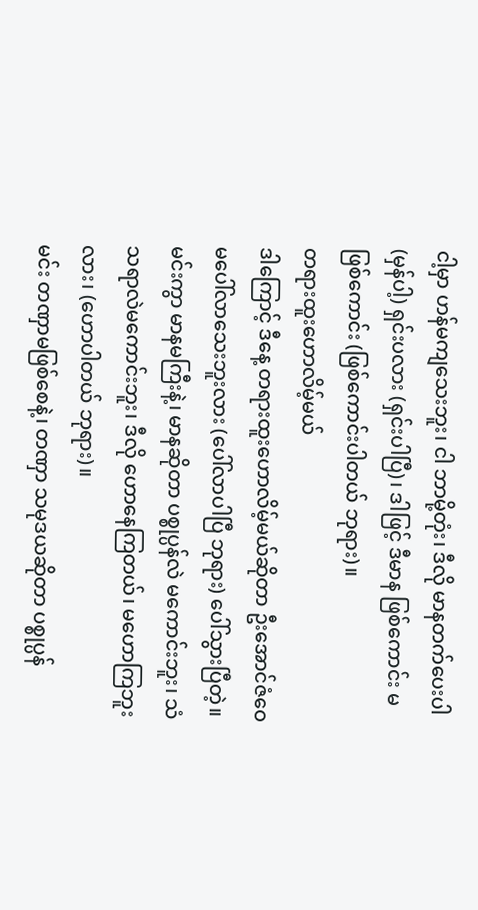ငါ့မှာ ဟန်မကျသေးဘူး၊ ငါ ဘာမို့တုံး၊ ဒီလို မာနတက်ပေးပါ (မှန်ပါ့) ရှင်းပလား (ရှင်းပါပြီ)၊ ဒါဖြင့် ဒီမာန ဖြစ်ကောင်း မဖြစ်ကောင်း (ဖြစ်ကောင်းပါတယ် ဘုရား)။
တရားထူးဟောလိမ့်မယ်
ဒါကြောင့် ဒီနေ့ တရားထူးဟောလိမ့်မယ်ဆိုတာ ဦးအောင်ဇံဝေ မပေါ်လာသေးဘူးလား (ပေါ်လာပါပြီ ဘုရား) ပေါ်သွားပြီတဲ့။
မင်းကွာ မာနမကြီးနဲ့၊ မာနဆိုတာ ပစ္စုပ္ပန်လဲ မကောင်းဘူး၊ သံသရာလဲမကောင်းဘူး၊ ဒီလို ဟောနေကြတယ်၊ မဟောကြဘူးလား၊ (ဟောပါတယ် ဘုရား)။
မင်း တဏှာမဖြစ်စေနဲ့၊ တဏှာ သမုဒယဆိုတာ ပစ္စုပ္ပန်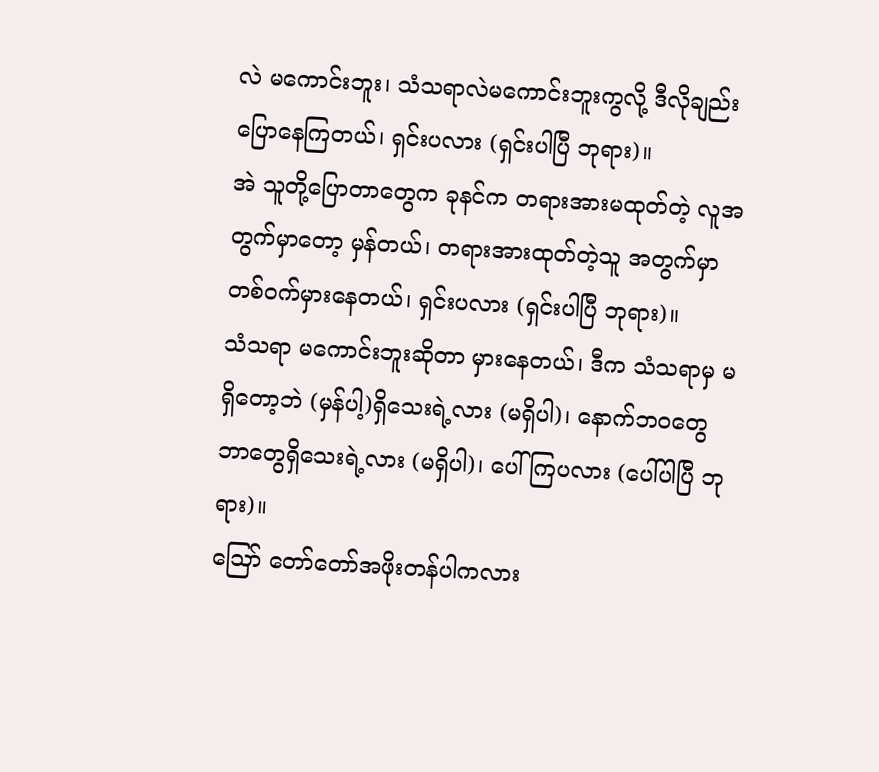လဲ မကောင်းဘူး၊ သံသရာလဲမကောင်းဘူးကွလို့ ဒီလိုချည်းပြောနေကြတယ်၊ ရှင်းပလား (ရှင်းပါပြီ ဘုရား)။
အဲ သူတို့ပြောတာတွေက ခုနင်က တရားအားမထုတ်တဲ့ လူအတွက်မှာတော့ မှန်တယ်၊ တရားအားထုတ်တဲ့သူ အတွက်မှာ တစ်ဝက်မှားနေတယ်၊ ရှင်းပလား (ရှင်းပါပြီ ဘုရား)။
သံသရာ မကောင်းဘူးဆိုတာ မှားနေတယ်၊ ဒီက သံသရာမှ မရှိတော့ဘဲ (မှန်ပါ့)ရှိသေးရဲ့လား (မရှိပါ)၊ နောက်ဘဝတွေ ဘာတွေရှိသေးရဲ့လား (မရှိပါ)၊ ပေါ်ကြပလား (ပေါ်ပါပြီ ဘုရား)။
ဪ တော်တော်အဖိုးတန်ပါကလား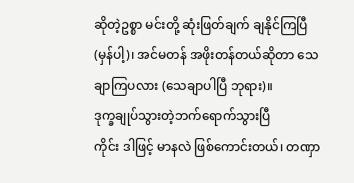ဆိုတဲ့ဥစ္စာ မင်းတို့ ဆုံးဖြတ်ချက် ချနိုင်ကြပြီ (မှန်ပါ့)၊ အင်မတန် အဖိုးတန်တယ်ဆိုတာ သေချာကြပလား (သေချာပါပြီ ဘုရား)။
ဒုက္ခချုပ်သွားတဲ့ဘက်ရောက်သွားပြီ
ကိုင်း ဒါဖြင့် မာနလဲ ဖြစ်ကောင်းတယ်၊ တဏှာ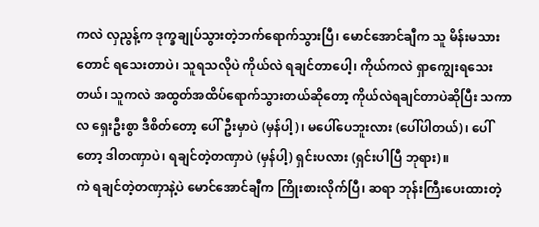ကလဲ လှညွန့်က ဒုက္ခချုပ်သွားတဲ့ဘက်ရောက်သွားပြီ၊ မောင်အောင်ချီက သူ မိန်းမသားတောင် ရသေးတာပဲ၊ သူရသလိုပဲ ကိုယ်လဲ ရချင်တာပေါ့၊ ကိုယ်ကလဲ ရှာကျွေးရသေး တယ်၊ သူကလဲ အထွတ်အထိပ်ရောက်သွားတယ်ဆိုတော့ ကိုယ်လဲရချင်တာပဲဆိုပြီး သကာလ ရှေးဦးစွာ ဒီစိတ်တော့ ပေါ်ဦးမှာပဲ (မှန်ပါ့)၊ မပေါ်ပေဘူးလား (ပေါ်ပါတယ်)၊ ပေါ်တော့ ဒါတဏှာပဲ၊ ရချင်တဲ့တဏှာပဲ (မှန်ပါ့) ရှင်းပလား (ရှင်းပါပြီ ဘုရား)။
ကဲ ရချင်တဲ့တဏှာနဲ့ပဲ မောင်အောင်ချီက ကြိုးစားလိုက်ပြီ၊ ဆရာ ဘုန်းကြီးပေးထားတဲ့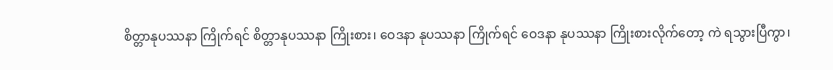စိတ္တာနုပဿနာ ကြိုက်ရင် စိတ္တာနုပဿနာ ကြိုးစား၊ ဝေဒနာ နုပဿနာ ကြိုက်ရင် ဝေဒနာ နုပဿနာ ကြိုးစားလိုက်တော့ ကဲ ရသွားပြီကွာ၊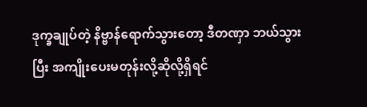ဒုက္ခချုပ်တဲ့ နိဗ္ဗာန်ရောက်သွားတော့ ဒီတဏှာ ဘယ်သွားပြီး အကျိုးပေးမတုန်းလို့ဆိုလို့ရှိရင်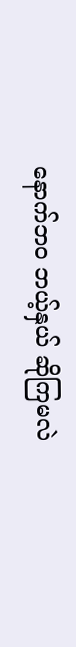နောက်ဘဝ ဘယ့်နှယ် ဆိုကြမလဲ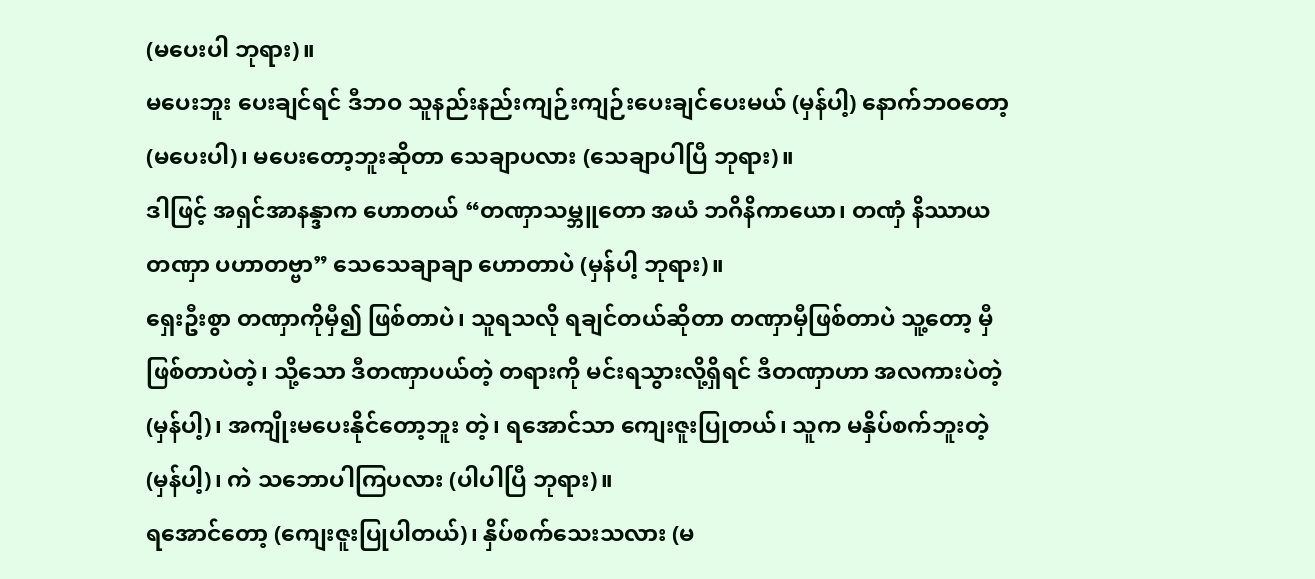(မပေးပါ ဘုရား)။
မပေးဘူး ပေးချင်ရင် ဒီဘဝ သူနည်းနည်းကျဉ်းကျဉ်းပေးချင်ပေးမယ် (မှန်ပါ့) နောက်ဘဝတော့ (မပေးပါ)၊ မပေးတော့ဘူးဆိုတာ သေချာပလား (သေချာပါပြီ ဘုရား)။
ဒါဖြင့် အရှင်အာနန္ဒာက ဟောတယ် “တဏှာသမ္ဘူတော အယံ ဘဂိနိကာယော၊ တဏှံ နိဿာယ တဏှာ ပဟာတဗ္ဗာ” သေသေချာချာ ဟောတာပဲ (မှန်ပါ့ ဘုရား)။
ရှေးဦးစွာ တဏှာကိုမှီ၍ ဖြစ်တာပဲ၊ သူရသလို ရချင်တယ်ဆိုတာ တဏှာမှီဖြစ်တာပဲ သူ့တော့ မှီဖြစ်တာပဲတဲ့၊ သို့သော ဒီတဏှာပယ်တဲ့ တရားကို မင်းရသွားလို့ရှိရင် ဒီတဏှာဟာ အလကားပဲတဲ့ (မှန်ပါ့)၊ အကျိုးမပေးနိုင်တော့ဘူး တဲ့၊ ရအောင်သာ ကျေးဇူးပြုတယ်၊ သူက မနှိပ်စက်ဘူးတဲ့ (မှန်ပါ့)၊ ကဲ သဘောပါကြပလား (ပါပါပြီ ဘုရား)။
ရအောင်တော့ (ကျေးဇူးပြုပါတယ်)၊ နှိပ်စက်သေးသလား (မ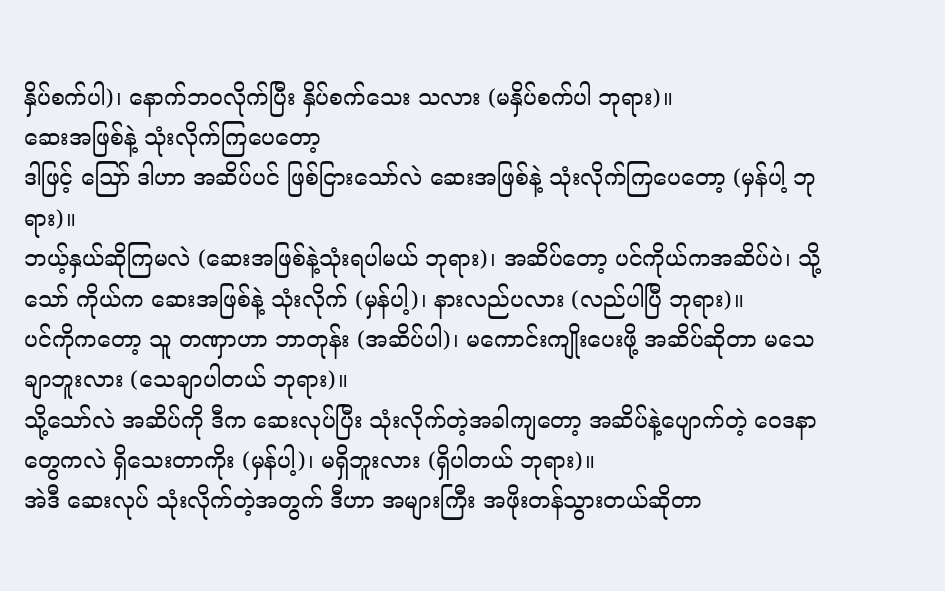နှိပ်စက်ပါ)၊ နောက်ဘဝလိုက်ပြီး နှိပ်စက်သေး သလား (မနှိပ်စက်ပါ ဘုရား)။
ဆေးအဖြစ်နဲ့ သုံးလိုက်ကြပေတော့
ဒါဖြင့် ဪ ဒါဟာ အဆိပ်ပင် ဖြစ်ငြားသော်လဲ ဆေးအဖြစ်နဲ့ သုံးလိုက်ကြပေတော့ (မှန်ပါ့ ဘုရား)။
ဘယ့်နှယ်ဆိုကြမလဲ (ဆေးအဖြစ်နဲ့သုံးရပါမယ် ဘုရား)၊ အဆိပ်တော့ ပင်ကိုယ်ကအဆိပ်ပဲ၊ သို့သော် ကိုယ်က ဆေးအဖြစ်နဲ့ သုံးလိုက် (မှန်ပါ့)၊ နားလည်ပလား (လည်ပါပြီ ဘုရား)။
ပင်ကိုကတော့ သူ တဏှာဟာ ဘာတုန်း (အဆိပ်ပါ)၊ မကောင်းကျိုးပေးဖို့ အဆိပ်ဆိုတာ မသေချာဘူးလား (သေချာပါတယ် ဘုရား)။
သို့သော်လဲ အဆိပ်ကို ဒီက ဆေးလုပ်ပြီး သုံးလိုက်တဲ့အခါကျတော့ အဆိပ်နဲ့ပျောက်တဲ့ ဝေဒနာတွေကလဲ ရှိသေးတာကိုး (မှန်ပါ့)၊ မရှိဘူးလား (ရှိပါတယ် ဘုရား)။
အဲဒီ ဆေးလုပ် သုံးလိုက်တဲ့အတွက် ဒီဟာ အများကြီး အဖိုးတန်သွားတယ်ဆိုတာ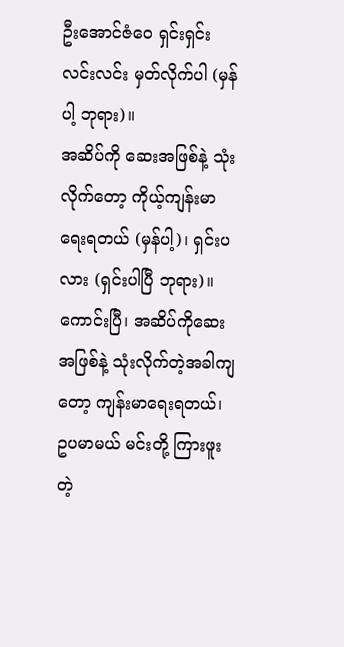ဦးအောင်ဇံဝေ ရှင်းရှင်း လင်းလင်း မှတ်လိုက်ပါ (မှန်ပါ့ ဘုရား)။
အဆိပ်ကို ဆေးအဖြစ်နဲ့ သုံးလိုက်တော့ ကိုယ့်ကျန်းမာရေးရတယ် (မှန်ပါ့)၊ ရှင်းပလား (ရှင်းပါပြီ ဘုရား)။
ကောင်းပြီ၊ အဆိပ်ကိုဆေးအဖြစ်နဲ့ သုံးလိုက်တဲ့အခါကျတော့ ကျန်းမာရေးရတယ်၊ ဥပမာမယ် မင်းတို့ ကြားဖူးတဲ့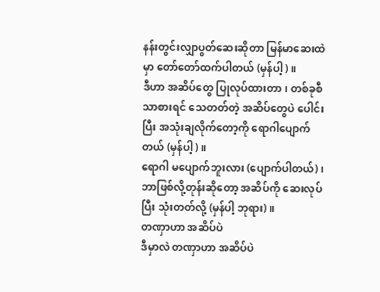နန်းတွင်းလျှာပွတ်ဆေးဆိုတာ မြန်မာဆေးထဲမှာ တော်တော်ထက်ပါတယ် (မှန်ပါ့)။
ဒီဟာ အဆိပ်တွေ ပြုလုပ်ထားတာ၊ တစ်ခုစီသာစားရင် သေတတ်တဲ့ အဆိပ်တွေပဲ ပေါင်းပြီး အသုံးချလိုက်တော့ကို ရောဂါပျောက်တယ် (မှန်ပါ့)။
ရောဂါ မပျောက်ဘူးလား (ပျောက်ပါတယ်)၊ ဘာဖြစ်လို့တုန်းဆိုတော့ အဆိပ်ကို ဆေးလုပ်ပြီး သုံးတတ်လို့ (မှန်ပါ့ ဘုရား)။
တဏှာဟာ အဆိပ်ပဲ
ဒီမှာလဲ တဏှာဟာ အဆိပ်ပဲ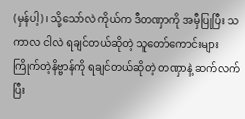(မှန်ပါ့)၊ သို့သော်လဲ ကိုယ်က ဒီတဏှာကို အမှီပြုပြီး သကာလ ငါလဲ ရချင်တယ်ဆိုတဲ့ သူတော်ကောင်းများ ကြိုက်တဲ့နိဗ္ဗာန်ကို ရချင်တယ်ဆိုတဲ့ တဏှာနဲ့ ဆက်လက်ပြီး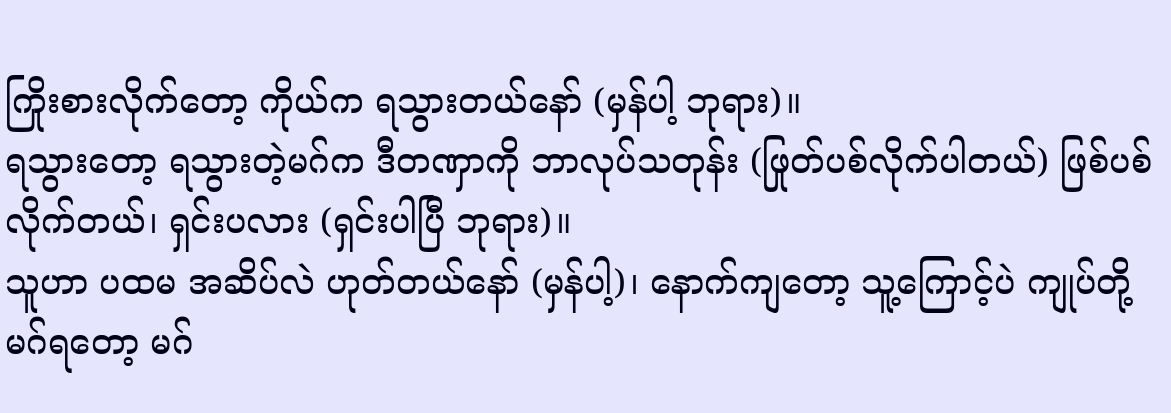ကြိုးစားလိုက်တော့ ကိုယ်က ရသွားတယ်နော် (မှန်ပါ့ ဘုရား)။
ရသွားတော့ ရသွားတဲ့မဂ်က ဒီတဏှာကို ဘာလုပ်သတုန်း (ဖြုတ်ပစ်လိုက်ပါတယ်) ဖြစ်ပစ်လိုက်တယ်၊ ရှင်းပလား (ရှင်းပါပြီ ဘုရား)။
သူဟာ ပထမ အဆိပ်လဲ ဟုတ်တယ်နော် (မှန်ပါ့)၊ နောက်ကျတော့ သူ့ကြောင့်ပဲ ကျုပ်တို့မဂ်ရတော့ မဂ်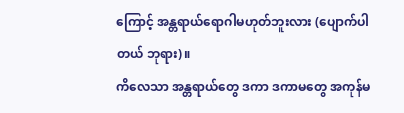ကြောင့် အန္တရာယ်ရောဂါမဟုတ်ဘူးလား (ပျောက်ပါတယ် ဘုရား)။
ကိလေသာ အန္တရာယ်တွေ ဒကာ ဒကာမတွေ အကုန်မ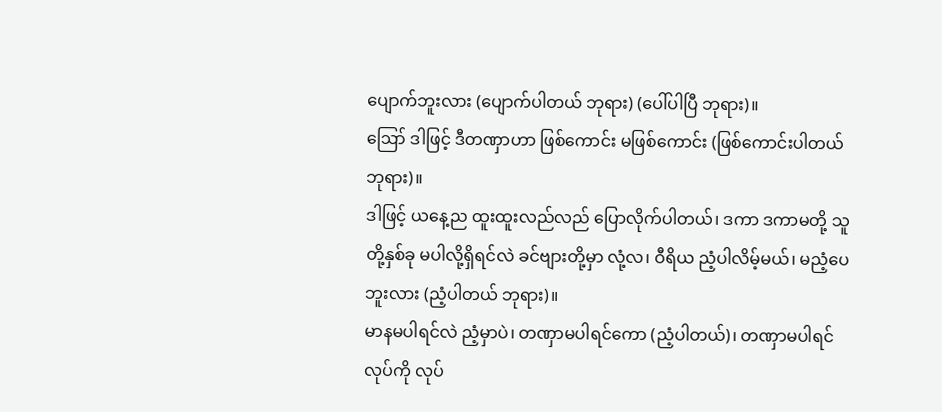ပျောက်ဘူးလား (ပျောက်ပါတယ် ဘုရား) (ပေါ်ပါပြီ ဘုရား)။
ဪ ဒါဖြင့် ဒီတဏှာဟာ ဖြစ်ကောင်း မဖြစ်ကောင်း (ဖြစ်ကောင်းပါတယ် ဘုရား)။
ဒါဖြင့် ယနေ့ည ထူးထူးလည်လည် ပြောလိုက်ပါတယ်၊ ဒကာ ဒကာမတို့ သူတို့နှစ်ခု မပါလို့ရှိရင်လဲ ခင်ဗျားတို့မှာ လုံ့လ၊ ဝီရိယ ညံ့ပါလိမ့်မယ်၊ မညံ့ပေဘူးလား (ညံ့ပါတယ် ဘုရား)။
မာနမပါရင်လဲ ညံ့မှာပဲ၊ တဏှာမပါရင်ကော (ညံ့ပါတယ်)၊ တဏှာမပါရင် လုပ်ကို လုပ်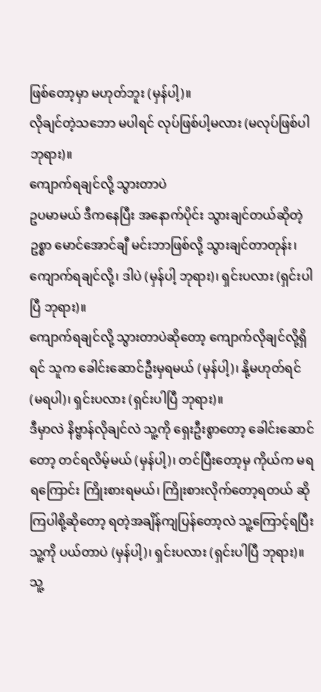ဖြစ်တော့မှာ မဟုတ်ဘူး (မှန်ပါ့)။
လိုချင်တဲ့သဘော မပါရင် လုပ်ဖြစ်ပါ့မလား (မလုပ်ဖြစ်ပါ ဘုရား)။
ကျောက်ရချင်လို့ သွားတာပဲ
ဥပမာမယ် ဒီကနေပြီး အနောက်ပိုင်း သွားချင်တယ်ဆိုတဲ့ဥစ္စာ မောင်အောင်ချီ မင်းဘာဖြစ်လို့ သွားချင်တာတုန်း၊ ကျောက်ရချင်လို့၊ ဒါပဲ (မှန်ပါ့ ဘုရား)၊ ရှင်းပလား (ရှင်းပါပြီ ဘုရား)။
ကျောက်ရချင်လို့ သွားတာပဲဆိုတော့ ကျောက်လိုချင်လို့ရှိရင် သူက ခေါင်းဆောင်ဦးမှရမယ် (မှန်ပါ့)၊ နို့မဟုတ်ရင် (မရပါ)၊ ရှင်းပလား (ရှင်းပါပြီ ဘုရား)။
ဒီမှာလဲ နိဗ္ဗာန်လိုချင်လဲ သူ့ကို ရှေးဦးစွာတော့ ခေါင်းဆောင်တော့ တင်ရလိမ့်မယ် (မှန်ပါ့)၊ တင်ပြီးတော့မှ ကိုယ်က မရရကြောင်း ကြိုးစားရမယ်၊ ကြိုးစားလိုက်တော့ရတယ် ဆိုကြပါစို့ဆိုတော့ ရတဲ့အချိန်ကျပြန်တော့လဲ သူ့ကြောင့်ရပြီး သူ့ကို ပယ်တာပဲ (မှန်ပါ့)၊ ရှင်းပလား (ရှင်းပါပြီ ဘုရား)။
သူ့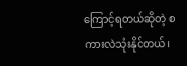ကြောင့်ရတယ်ဆိုတဲ့ စကားလဲသုံးနိုင်တယ်၊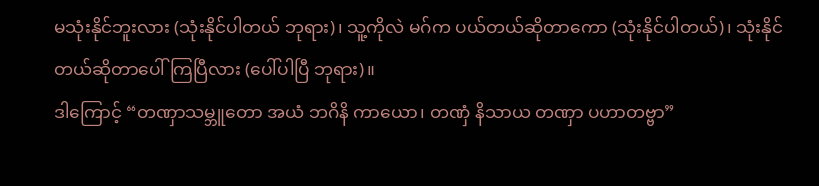မသုံးနိုင်ဘူးလား (သုံးနိုင်ပါတယ် ဘုရား)၊ သူ့ကိုလဲ မဂ်က ပယ်တယ်ဆိုတာကော (သုံးနိုင်ပါတယ်)၊ သုံးနိုင်တယ်ဆိုတာပေါ်ကြပြီလား (ပေါ်ပါပြီ ဘုရား)။
ဒါကြောင့် “တဏှာသမ္ဘူတော အယံ ဘဂိနိ ကာယော၊ တဏှံ နိသာယ တဏှာ ပဟာတဗ္ဗာ”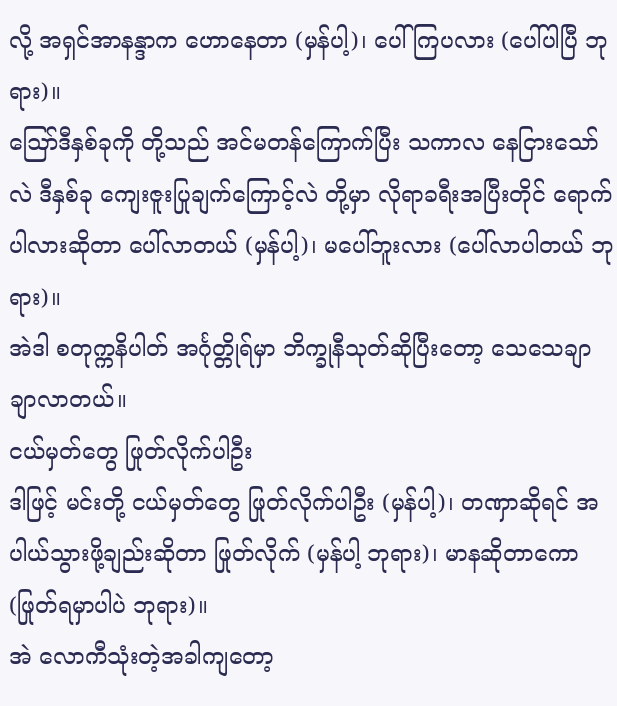လို့ အရှင်အာနန္ဒာက ဟောနေတာ (မှန်ပါ့)၊ ပေါ်ကြပလား (ပေါ်ပါပြီ ဘုရား)။
ဪဒီနှစ်ခုကို တို့သည် အင်မတန်ကြောက်ပြီး သကာလ နေငြားသော်လဲ ဒီနှစ်ခု ကျေးဇူးပြုချက်ကြောင့်လဲ တို့မှာ လိုရာခရီးအပြီးတိုင် ရောက်ပါလားဆိုတာ ပေါ်လာတယ် (မှန်ပါ့)၊ မပေါ်ဘူးလား (ပေါ်လာပါတယ် ဘုရား)။
အဲဒါ စတုက္ကနိပါတ် အင်္ဂုတ္တိုရ်မှာ ဘိက္ခုနီသုတ်ဆိုပြီးတော့ သေသေချာချာလာတယ်။
ငယ်မှတ်တွေ ဖြုတ်လိုက်ပါဦး
ဒါဖြင့် မင်းတို့ ငယ်မှတ်တွေ ဖြုတ်လိုက်ပါဦး (မှန်ပါ့)၊ တဏှာဆိုရင် အပါယ်သွားဖို့ချည်းဆိုတာ ဖြုတ်လိုက် (မှန်ပါ့ ဘုရား)၊ မာနဆိုတာကော (ဖြုတ်ရမှာပါပဲ ဘုရား)။
အဲ လောကီသုံးတဲ့အခါကျတော့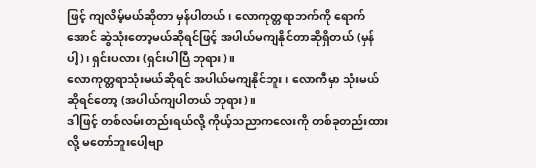ဖြင့် ကျလိမ့်မယ်ဆိုတာ မှန်ပါတယ်၊ လောကုတ္တရာဘက်ကို ရောက်အောင် ဆွဲသုံးတော့မယ်ဆိုရင်ဖြင့် အပါယ်မကျနိုင်တာဆိုရှိတယ် (မှန်ပါ့)၊ ရှင်းပလား (ရှင်းပါပြီ ဘုရား)။
လောကုတ္တရာသုံးမယ်ဆိုရင် အပါယ်မကျနိုင်ဘူး၊ လောကီမှာ သုံးမယ်ဆိုရင်တော့ (အပါယ်ကျပါတယ် ဘုရား)။
ဒါဖြင့် တစ်လမ်းတည်းရယ်လို့ ကိုယ့်သညာကလေးကို တစ်ခုတည်းထားလို့ မတော်ဘူးပေါ့ဗျာ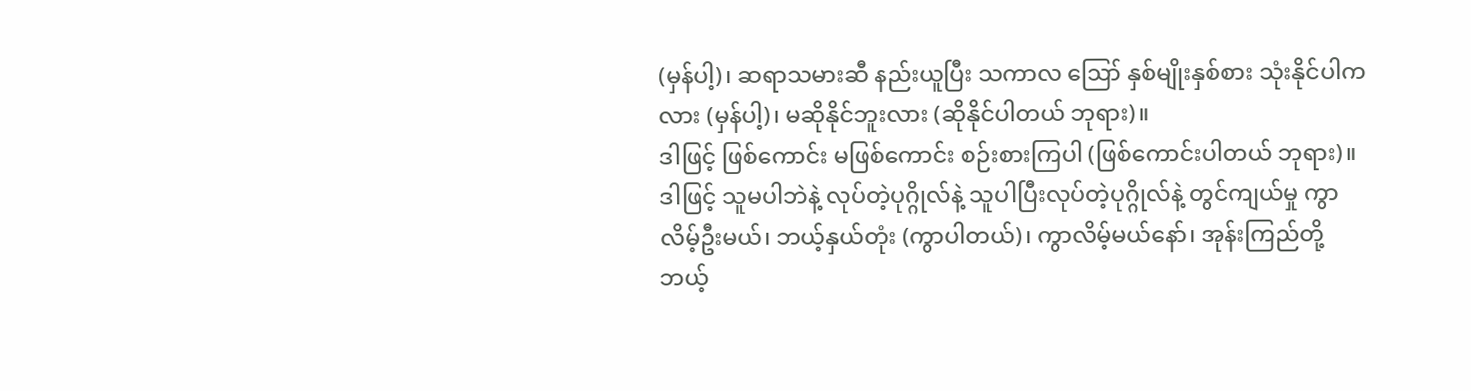(မှန်ပါ့)၊ ဆရာသမားဆီ နည်းယူပြီး သကာလ ဪ နှစ်မျိုးနှစ်စား သုံးနိုင်ပါကလား (မှန်ပါ့)၊ မဆိုနိုင်ဘူးလား (ဆိုနိုင်ပါတယ် ဘုရား)။
ဒါဖြင့် ဖြစ်ကောင်း မဖြစ်ကောင်း စဉ်းစားကြပါ (ဖြစ်ကောင်းပါတယ် ဘုရား)။
ဒါဖြင့် သူမပါဘဲနဲ့ လုပ်တဲ့ပုဂ္ဂိုလ်နဲ့ သူပါပြီးလုပ်တဲ့ပုဂ္ဂိုလ်နဲ့ တွင်ကျယ်မှု ကွာလိမ့်ဦးမယ်၊ ဘယ့်နှယ်တုံး (ကွာပါတယ်)၊ ကွာလိမ့်မယ်နော်၊ အုန်းကြည်တို့ ဘယ့်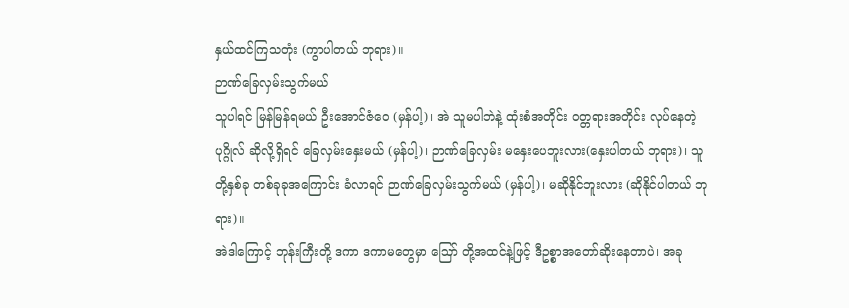နှယ်ထင်ကြသတုံး (ကွာပါတယ် ဘုရား)။
ဉာဏ်ခြေလှမ်းသွက်မယ်
သူပါရင် မြန်မြန်ရမယ် ဦးအောင်ဇံဝေ (မှန်ပါ့)၊ အဲ သူမပါဘဲနဲ့ ထုံးစံအတိုင်း ဝတ္တရားအတိုင်း လုပ်နေတဲ့ပုဂ္ဂိုလ် ဆိုလို့ရှိရင် ခြေလှမ်းနှေးမယ် (မှန်ပါ့)၊ ဉာဏ်ခြေလှမ်း မနှေးပေဘူးလား(နှေးပါတယ် ဘုရား)၊ သူတို့နှစ်ခု တစ်ခုခုအကြောင်း ခံလာရင် ဉာဏ်ခြေလှမ်းသွက်မယ် (မှန်ပါ့)၊ မဆိုနိုင်ဘူးလား (ဆိုနိုင်ပါတယ် ဘုရား)။
အဲဒါကြောင့် ဘုန်းကြီးတို့ ဒကာ ဒကာမတွေမှာ ဪ တို့အထင်နဲ့ဖြင့် ဒီဥစ္စာအတော်ဆိုးနေတာပဲ၊ အခု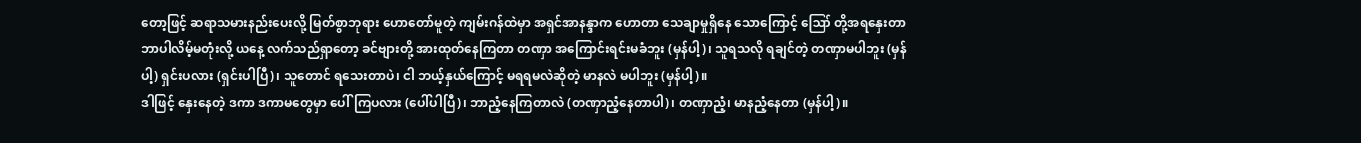တော့ဖြင့် ဆရာသမားနည်းပေးလို့ မြတ်စွာဘုရား ဟောတော်မူတဲ့ ကျမ်းဂန်ထဲမှာ အရှင်အာနန္ဒာက ဟောတာ သေချာမှုရှိနေ သောကြောင့် ဪ တို့အရနှေးတာ ဘာပါလိမ့်မတုံးလို့ ယနေ့ လက်သည်ရှာတော့ ခင်ဗျားတို့ အားထုတ်နေကြတာ တဏှာ အကြောင်းရင်းမခံဘူး (မှန်ပါ့)၊ သူရသလို ရချင်တဲ့ တဏှာမပါဘူး (မှန်ပါ့) ရှင်းပလား (ရှင်းပါပြီ)၊ သူတောင် ရသေးတာပဲ၊ ငါ ဘယ့်နှယ်ကြောင့် မရရမလဲဆိုတဲ့ မာနလဲ မပါဘူး (မှန်ပါ့)။
ဒါဖြင့် နှေးနေတဲ့ ဒကာ ဒကာမတွေမှာ ပေါ်ကြပလား (ပေါ်ပါပြီ)၊ ဘာညံ့နေကြတာလဲ (တဏှာညံ့နေတာပါ)၊ တဏှာညံ့၊ မာနညံ့နေတာ (မှန်ပါ့)။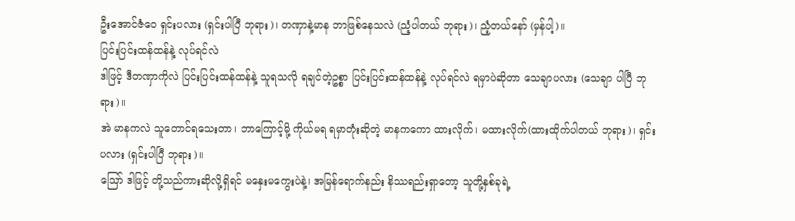ဦးအောင်ဇံဝေ ရှင်းပလား (ရှင်းပါပြီ ဘုရား)၊ တဏှာနဲ့မာန ဘာဖြစ်နေသလဲ (ညံ့ပါတယ် ဘုရား)၊ ညံ့တယ်နော် (မှန်ပါ့)။
ပြင်းပြင်းထန်ထန်နဲ့ လုပ်ရင်လဲ
ဒါဖြင့် ဒီတဏှာကိုလဲ ပြင်းပြင်းထန်ထန်နဲ့ သူရသလို ရချင်တဲ့ဥစ္စာ ပြင်းပြင်းထန်ထန်နဲ့ လုပ်ရင်လဲ ရမှာပဲဆိုတာ သေချာပလား (သေချာ ပါပြီ ဘုရား)။
အဲ မာနကလဲ သူတောင်ရသေးတာ၊ ဘာကြောင့်မို့ ကိုယ်မရ ရမှာတုံးဆိုတဲ့ မာနကကော ထားလိုက်၊ မထားလိုက်(ထားထိုက်ပါတယ် ဘုရား)၊ ရှင်းပလား (ရှင်းပါပြီ ဘုရား)။
ဪ ဒါဖြင့် တို့သည်ကားဆိုလို့ရှိရင် မနှေးမကွေးပဲနဲ့၊ အမြန်ရောက်နည်း နိဿရည်းရှာတော့ သူတို့နှစ်ခုရဲ့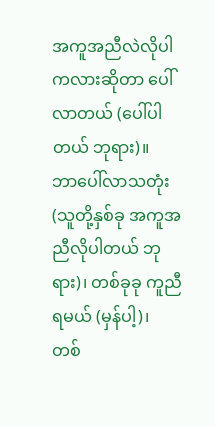အကူအညီလဲလိုပါကလားဆိုတာ ပေါ်လာတယ် (ပေါ်ပါတယ် ဘုရား)။
ဘာပေါ်လာသတုံး (သူတို့နှစ်ခု အကူအညီလိုပါတယ် ဘုရား)၊ တစ်ခုခု ကူညီရမယ် (မှန်ပါ့)၊ တစ်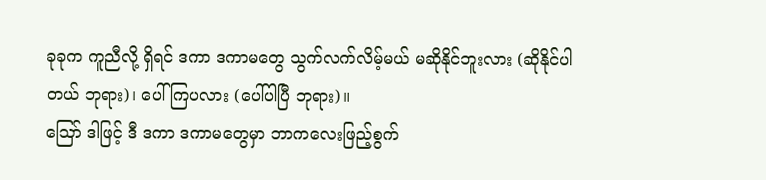ခုခုက ကူညီလို့ ရှိရင် ဒကာ ဒကာမတွေ သွက်လက်လိမ့်မယ် မဆိုနိုင်ဘူးလား (ဆိုနိုင်ပါတယ် ဘုရား)၊ ပေါ်ကြပလား (ပေါ်ပါပြီ ဘုရား)။
ဪ ဒါဖြင့် ဒီ ဒကာ ဒကာမတွေမှာ ဘာကလေးဖြည့်စွက်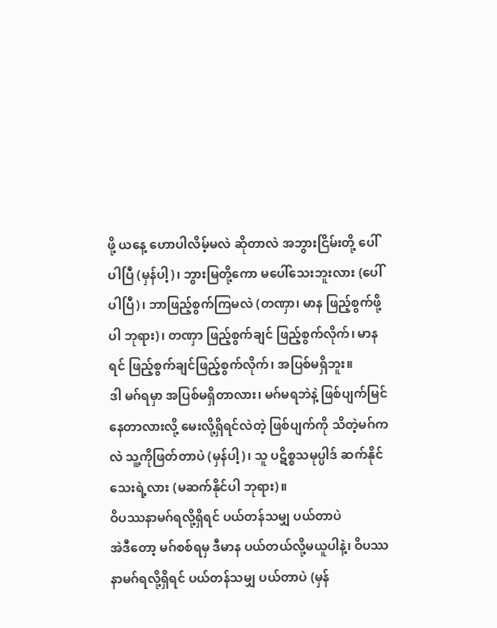ဖို့ ယနေ့ ဟောပါလိမ့်မလဲ ဆိုတာလဲ အဘွားငြိမ်းတို့ ပေါ်ပါပြီ (မှန်ပါ့)၊ ဘွားမြတို့ကော မပေါ်သေးဘူးလား (ပေါ်ပါပြီ)၊ ဘာဖြည့်စွက်ကြမလဲ (တဏှာ၊ မာန ဖြည့်စွက်ဖို့ပါ ဘုရား)၊ တဏှာ ဖြည့်စွက်ချင် ဖြည့်စွက်လိုက်၊ မာနရင် ဖြည့်စွက်ချင်ဖြည့်စွက်လိုက်၊ အပြစ်မရှိဘူး။
ဒါ မဂ်ရမှာ အပြစ်မရှိတာလား၊ မဂ်မရဘဲနဲ့ ဖြစ်ပျက်မြင်နေတာလားလို့ မေးလို့ရှိရင်လဲတဲ့ ဖြစ်ပျက်ကို သိတဲ့မဂ်ကလဲ သူ့ကိုဖြတ်တာပဲ (မှန်ပါ့)၊ သူ ပဋိစ္စသမုပ္ပါဒ် ဆက်နိုင်သေးရဲ့လား (မဆက်နိုင်ပါ ဘုရား)။
ဝိပဿနာမဂ်ရလို့ရှိရင် ပယ်တန်သမျှ ပယ်တာပဲ
အဲဒီတော့ မဂ်စစ်ရမှ ဒီမာန ပယ်တယ်လို့မယူပါနဲ့၊ ဝိပဿနာမဂ်ရလို့ရှိရင် ပယ်တန်သမျှ ပယ်တာပဲ (မှန်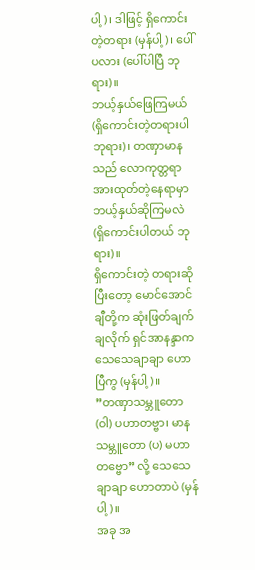ပါ့)၊ ဒါဖြင့် ရှိကောင်းတဲ့တရား (မှန်ပါ့)၊ ပေါ်ပလား (ပေါ်ပါပြီ ဘုရား)။
ဘယ့်နှယ်ဖြေကြမယ် (ရှိကောင်းတဲ့တရားပါ ဘုရား)၊ တဏှာမာနသည် လောကုတ္တရာ အားထုတ်တဲ့နေရာမှာ ဘယ့်နှယ်ဆိုကြမလဲ (ရှိကောင်းပါတယ် ဘုရား)။
ရှိကောင်းတဲ့ တရားဆိုပြီးတော့ မောင်အောင်ချီတို့က ဆုံးဖြတ်ချက်ချလိုက် ရှင်အာနန္ဒာက သေသေချာချာ ဟောပြီကွ (မှန်ပါ့)။
”တဏှာသမ္ဘူတော (ဝါ) ပဟာတဗ္ဗာ၊ မာနသမ္ဘူတော (ပ) မဟာတဗ္ဗော” လို့ သေသေချာချာ ဟောတာပဲ (မှန်ပါ့)။
အခု အ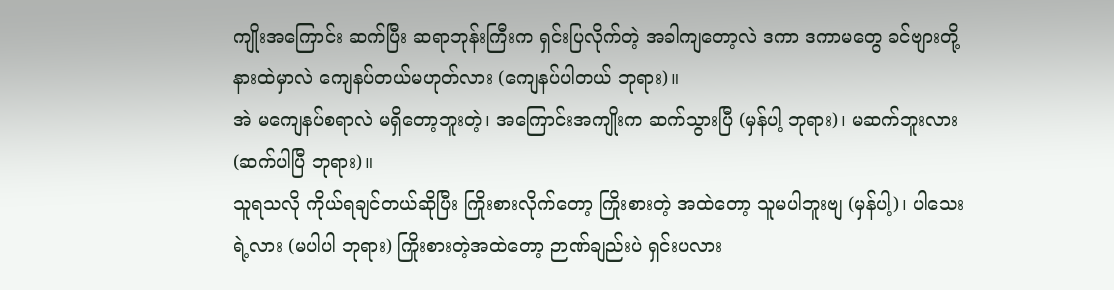ကျိုးအကြောင်း ဆက်ပြီး ဆရာဘုန်းကြီးက ရှင်းပြလိုက်တဲ့ အခါကျတော့လဲ ဒကာ ဒကာမတွေ ခင်ဗျားတို့ နားထဲမှာလဲ ကျေနပ်တယ်မဟုတ်လား (ကျေနပ်ပါတယ် ဘုရား)။
အဲ မကျေနပ်စရာလဲ မရှိတော့ဘူးတဲ့၊ အကြောင်းအကျိုးက ဆက်သွားပြီ (မှန်ပါ့ ဘုရား)၊ မဆက်ဘူးလား (ဆက်ပါပြီ ဘုရား)။
သူရသလို ကိုယ်ရချင်တယ်ဆိုပြီး ကြိုးစားလိုက်တော့ ကြိုးစားတဲ့ အထဲတော့ သူမပါဘူးဗျ (မှန်ပါ့)၊ ပါသေးရဲ့လား (မပါပါ ဘုရား) ကြိုးစားတဲ့အထဲတော့ ဉာဏ်ချည်းပဲ ရှင်းပလား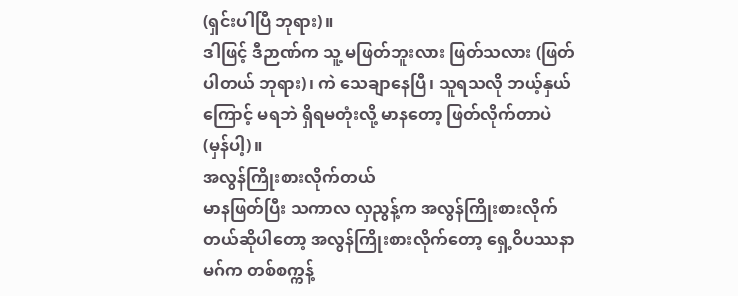(ရှင်းပါပြီ ဘုရား)။
ဒါဖြင့် ဒီဉာဏ်က သူ့ မဖြတ်ဘူးလား ဖြတ်သလား (ဖြတ်ပါတယ် ဘုရား)၊ ကဲ သေချာနေပြီ၊ သူရသလို ဘယ့်နှယ်ကြောင့် မရဘဲ ရှိရမတုံးလို့ မာနတော့ ဖြတ်လိုက်တာပဲ (မှန်ပါ့)။
အလွန်ကြိုးစားလိုက်တယ်
မာနဖြတ်ပြီး သကာလ လှညွန့်က အလွန်ကြိုးစားလိုက်တယ်ဆိုပါတော့ အလွန်ကြိုးစားလိုက်တော့ ရှေ့ဝိပဿနာ မဂ်က တစ်စက္ကန့်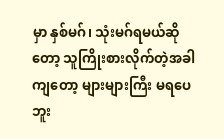မှာ နှစ်မဂ်၊ သုံးမဂ်ရမယ်ဆိုတော့ သူကြိုးစားလိုက်တဲ့အခါကျတော့ များများကြီး မရပေဘူး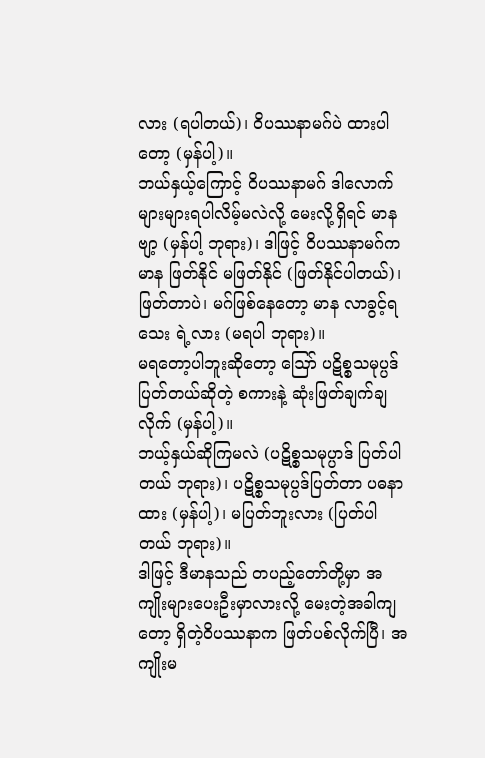လား (ရပါတယ်)၊ ဝိပဿနာမဂ်ပဲ ထားပါတော့ (မှန်ပါ့)။
ဘယ်နှယ့်ကြောင့် ဝိပဿနာမဂ် ဒါလောက် များများရပါလိမ့်မလဲလို့ မေးလို့ရှိရင် မာနဗျာ့ (မှန်ပါ့ ဘုရား)၊ ဒါဖြင့် ဝိပဿနာမဂ်က မာန ဖြတ်နိုင် မဖြတ်နိုင် (ဖြတ်နိုင်ပါတယ်)၊ ဖြတ်တာပဲ၊ မဂ်ဖြစ်နေတော့ မာန လာခွင့်ရသေး ရဲ့လား (မရပါ ဘုရား)။
မရတော့ပါဘူးဆိုတော့ ဪ ပဋိစ္စသမုပ္ပဒ်ပြတ်တယ်ဆိုတဲ့ စကားနဲ့ ဆုံးဖြတ်ချက်ချလိုက် (မှန်ပါ့)။
ဘယ့်နှယ်ဆိုကြမလဲ (ပဋိစ္စသမုပ္ပာဒ် ပြတ်ပါတယ် ဘုရား)၊ ပဋိစ္စသမုပ္ပဒ်ပြတ်တာ ပဓနာထား (မှန်ပါ့)၊ မပြတ်ဘူးလား (ပြတ်ပါတယ် ဘုရား)။
ဒါဖြင့် ဒီမာနသည် တပည့်တော်တို့မှာ အကျိုးများပေးဦးမှာလားလို့ မေးတဲ့အခါကျတော့ ရှိတဲ့ဝိပဿနာက ဖြတ်ပစ်လိုက်ပြီ၊ အကျိုးမ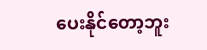ပေးနိုင်တော့ဘူး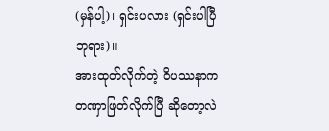(မှန်ပါ့)၊ ရှင်းပလား (ရှင်းပါပြီ ဘုရား)။
အားထုတ်လိုက်တဲ့ ဝိပဿနာက တဏှာဖြတ်လိုက်ပြီ ဆိုတော့လဲ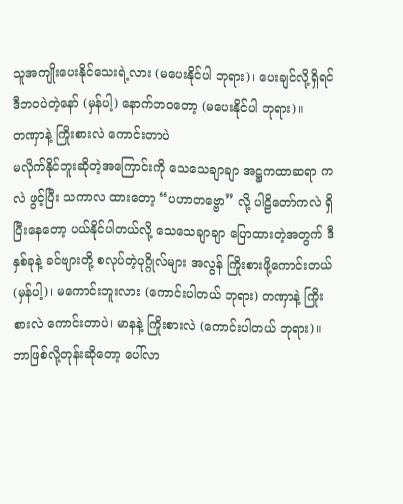သူအကျိုးပေးနိုင်သေးရဲ့လား (မပေးနိုင်ပါ ဘုရား)၊ ပေးချင်လို့ရှိရင် ဒီဘဝပဲတဲ့နော် (မှန်ပါ့) နောက်ဘဝတော့ (မပေးနိုင်ပါ ဘုရား)။
တဏှာနဲ့ ကြိုးစားလဲ ကောင်းတာပဲ
မလိုက်နိုင်ဘူးဆိုတဲ့အကြောင်းကို သေသေချာချာ အဋ္ဌကထာဆရာ ကလဲ ဖွင့်ပြီး သကာလ ထားတော့ “ပဟာတဗ္ဗော” လို့ ပါဠိတော်ကလဲ ရှိပြီးနေတော့ ပယ်နိုင်ပါတယ်လို့ သေသေချာချာ ပြောထားတဲ့အတွက် ဒီနှစ်ခုနဲ့ ခင်ဗျားတို့ စလုပ်တဲ့ပုဂ္ဂိုလ်များ အလွန် ကြိုးစားဖို့ကောင်းတယ် (မှန်ပါ့)၊ မကောင်းဘူးလား (ကောင်းပါတယ် ဘုရား) တဏှာနဲ့ ကြိုးစားလဲ ကောင်းတာပဲ၊ မာနနဲ့ ကြိုးစားလဲ (ကောင်းပါတယ် ဘုရား)။
ဘာဖြစ်လို့တုန်းဆိုတော့ ပေါ်လာ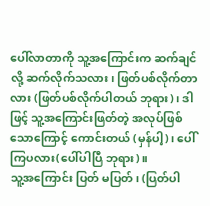ပေါ်လာတာကို သူ့အကြောင်းက ဆက်ချင်လို့ ဆက်လိုက်သလား၊ ဖြတ်ပစ်လိုက်တာလား (ဖြတ်ပစ်လိုက်ပါတယ် ဘုရား)၊ ဒါဖြင့် သူ့အကြောင်းဖြတ်တဲ့ အလုပ်ဖြစ်သောကြောင့် ကောင်းတယ် (မှန်ပါ့)၊ ပေါ်ကြပလား(ပေါ်ပါပြီ ဘုရား)။
သူ့အကြောင်း ပြတ် မပြတ်၊ (ပြတ်ပါ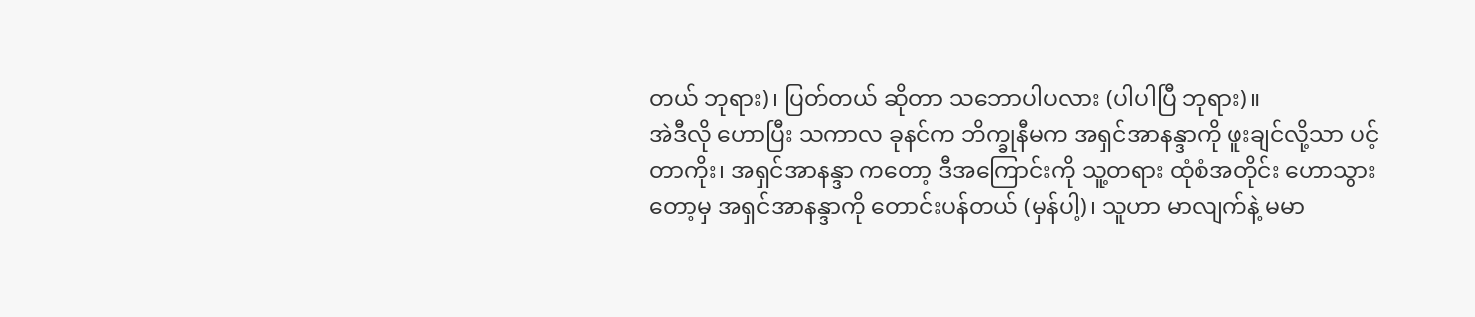တယ် ဘုရား)၊ ပြတ်တယ် ဆိုတာ သဘောပါပလား (ပါပါပြီ ဘုရား)။
အဲဒီလို ဟောပြီး သကာလ ခုနင်က ဘိက္ခုနီမက အရှင်အာနန္ဒာကို ဖူးချင်လို့သာ ပင့်တာကိုး၊ အရှင်အာနန္ဒာ ကတော့ ဒီအကြောင်းကို သူ့တရား ထုံစံအတိုင်း ဟောသွားတော့မှ အရှင်အာနန္ဒာကို တောင်းပန်တယ် (မှန်ပါ့)၊ သူဟာ မာလျက်နဲ့ မမာ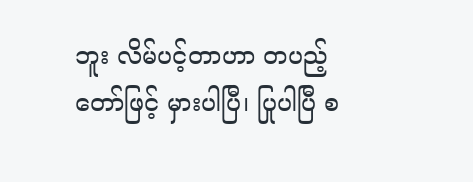ဘူး လိမ်ပင့်တာဟာ တပည့်တော်ဖြင့် မှားပါပြီ၊ ပြုပါပြီ စ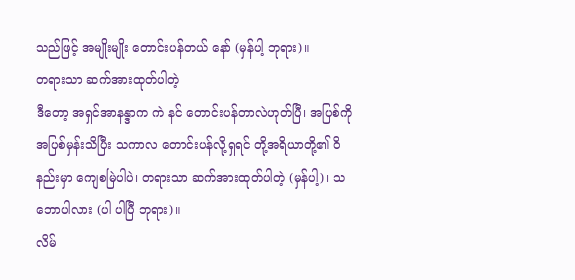သည်ဖြင့် အမျိုးမျိုး တောင်းပန်တယ် နော် (မှန်ပါ့ ဘုရား)။
တရားသာ ဆက်အားထုတ်ပါတဲ့
ဒီတော့ အရှင်အာနန္ဒာက ကဲ နင် တောင်းပန်တာလဲဟုတ်ပြီ၊ အပြစ်ကို အပြစ်မှန်းသိပြီး သကာလ တောင်းပန်လို့ရှရင် တို့အရိယာတို့၏ ဝိနည်းမှာ ကျေစမြဲပါပဲ၊ တရားသာ ဆက်အားထုတ်ပါတဲ့ (မှန်ပါ့)၊ သဘောပါလား (ပါ ပါပြီ ဘုရား)။
လိမ်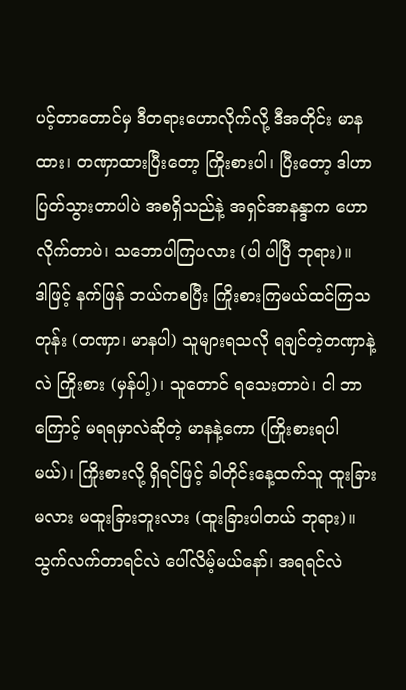ပင့်တာတောင်မှ ဒီတရားဟောလိုက်လို့ ဒီအတိုင်း မာနထား၊ တဏှာထားပြီးတော့ ကြိုးစားပါ၊ ပြီးတော့ ဒါဟာ ပြတ်သွားတာပါပဲ အစရှိသည်နဲ့ အရှင်အာနန္ဒာက ဟောလိုက်တာပဲ၊ သဘောပါကြပလား (ပါ ပါပြီ ဘုရား)။
ဒါဖြင့် နက်ဖြန် ဘယ်ကစပြီး ကြိုးစားကြမယ်ထင်ကြသတုန်း (တဏှာ၊ မာနပါ) သူများရသလို ရချင်တဲ့တဏှာနဲ့လဲ ကြိုးစား (မှန်ပါ့)၊ သူတောင် ရသေးတာပဲ၊ ငါ ဘာကြောင့် မရရမှာလဲဆိုတဲ့ မာနနဲ့ကော (ကြိုးစားရပါမယ်)၊ ကြိုးစားလို့ ရှိရင်ဖြင့် ခါတိုင်းနေ့ထက်သူ ထူးခြားမလား မထူးခြားဘူးလား (ထူးခြားပါတယ် ဘုရား)။
သွက်လက်တာရင်လဲ ပေါ်လိမ့်မယ်နော်၊ အရရင်လဲ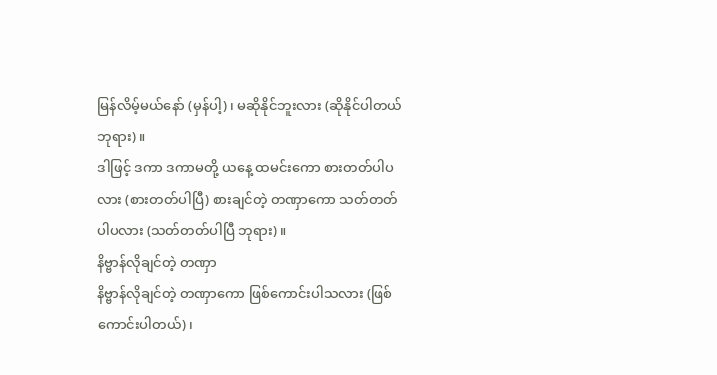မြန်လိမ့်မယ်နော် (မှန်ပါ့)၊ မဆိုနိုင်ဘူးလား (ဆိုနိုင်ပါတယ် ဘုရား)။
ဒါဖြင့် ဒကာ ဒကာမတို့ ယနေ့ ထမင်းကော စားတတ်ပါပလား (စားတတ်ပါပြီ) စားချင်တဲ့ တဏှာကော သတ်တတ်ပါပလား (သတ်တတ်ပါပြီ ဘုရား)။
နိဗ္ဗာန်လိုချင်တဲ့ တဏှာ
နိဗ္ဗာန်လိုချင်တဲ့ တဏှာကော ဖြစ်ကောင်းပါသလား (ဖြစ်ကောင်းပါတယ်)၊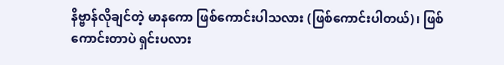နိဗ္ဗာန်လိုချင်တဲ့ မာနကော ဖြစ်ကောင်းပါသလား (ဖြစ်ကောင်းပါတယ်)၊ ဖြစ်ကောင်းတာပဲ ရှင်းပလား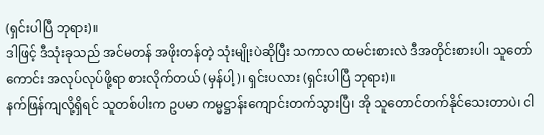(ရှင်းပါပြီ ဘုရား)။
ဒါဖြင့် ဒီသုံးခုသည် အင်မတန် အဖိုးတန်တဲ့ သုံးမျိုးပဲဆိုပြီး သကာလ ထမင်းစားလဲ ဒီအတိုင်းစားပါ၊ သူတော်ကောင်း အလုပ်လုပ်ဖို့ရာ စားလိုက်တယ် (မှန်ပါ့)၊ ရှင်းပလား (ရှင်းပါပြီ ဘုရား)။
နက်ဖြန်ကျလို့ရှိရင် သူတစ်ပါးက ဥပမာ ကမ္မဋ္ဌာန်းကျောင်းတက်သွားပြီ၊ အို သူတောင်တက်နိုင်သေးတာပဲ၊ ငါ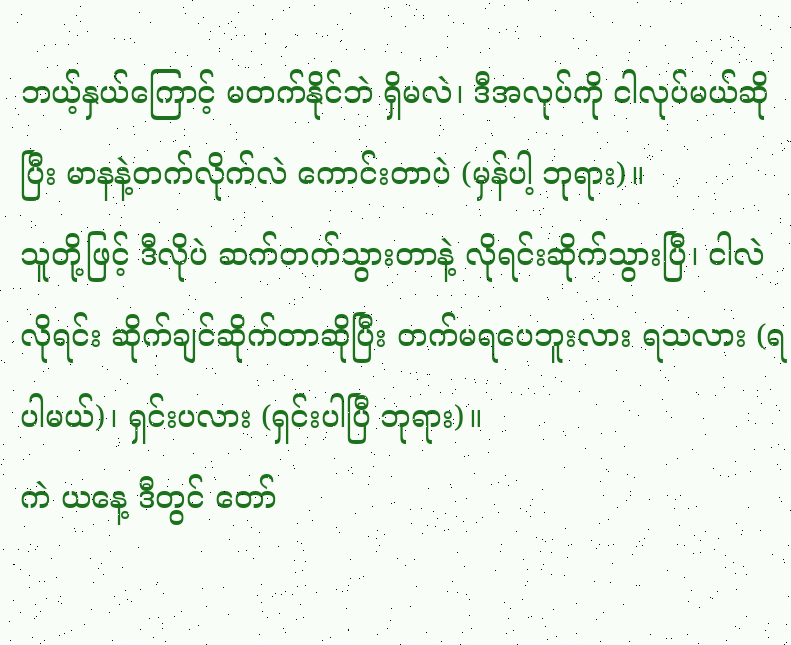ဘယ့်နှယ်ကြောင့် မတက်နိုင်ဘဲ ရှိမလဲ၊ ဒီအလုပ်ကို ငါလုပ်မယ်ဆိုပြီး မာနနဲ့တက်လိုက်လဲ ကောင်းတာပဲ (မှန်ပါ့ ဘုရား)။
သူတို့ဖြင့် ဒီလိုပဲ ဆက်တက်သွားတာနဲ့ လိုရင်းဆိုက်သွားပြီ၊ ငါလဲ လိုရင်း ဆိုက်ချင်ဆိုက်တာဆိုပြီး တက်မရပေဘူးလား ရသလား (ရပါမယ်)၊ ရှင်းပလား (ရှင်းပါပြီ ဘုရား)။
ကဲ ယနေ့ ဒီတွင် တော်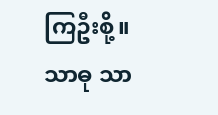ကြဦးစို့။
သာဓု သာ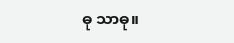ဓု သာဓု။